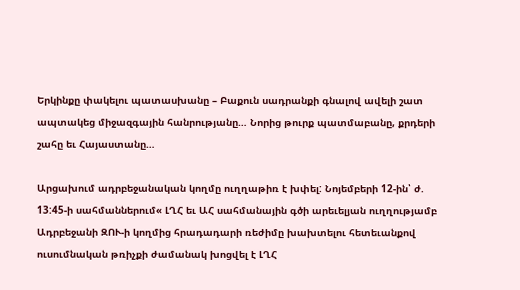Երկինքը փակելու պատասխանը – Բաքուն սադրանքի գնալով ավելի շատ ապտակեց միջազգային հանրությանը… Նորից թուրք պատմաբանը, քրդերի շահը եւ Հայաստանը…

Արցախում ադրբեջանական կողմը ուղղաթիռ է խփել: Նոյեմբերի 12-ին՝ ժ. 13:45-ի սահմաններում« ԼՂՀ եւ ԱՀ սահմանային գծի արեւելյան ուղղությամբ Ադրբեջանի ԶՈՒ-ի կողմից հրադադարի ռեժիմը խախտելու հետեւանքով ուսումնական թռիչքի ժամանակ խոցվել է ԼՂՀ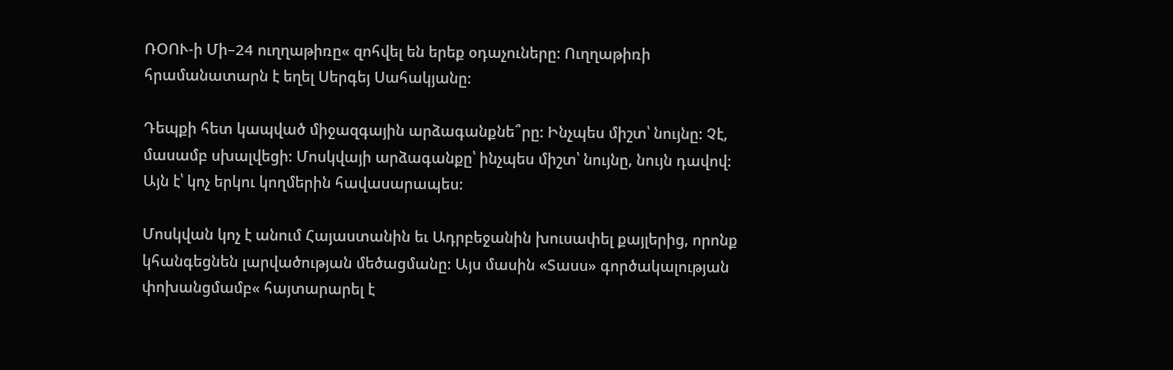ՌՕՈՒ-ի Մի–24 ուղղաթիռը« զոհվել են երեք օդաչուները: Ուղղաթիռի հրամանատարն է եղել Սերգեյ Սահակյանը:

Դեպքի հետ կապված միջազգային արձագանքնե՞րը: Ինչպես միշտ՝ նույնը: Չէ, մասամբ սխալվեցի: Մոսկվայի արձագանքը՝ ինչպես միշտ՝ նույնը, նույն դավով: Այն է՝ կոչ երկու կողմերին հավասարապես:

Մոսկվան կոչ է անում Հայաստանին եւ Ադրբեջանին խուսափել քայլերից, որոնք կհանգեցնեն լարվածության մեծացմանը: Այս մասին «Տասս» գործակալության փոխանցմամբ« հայտարարել է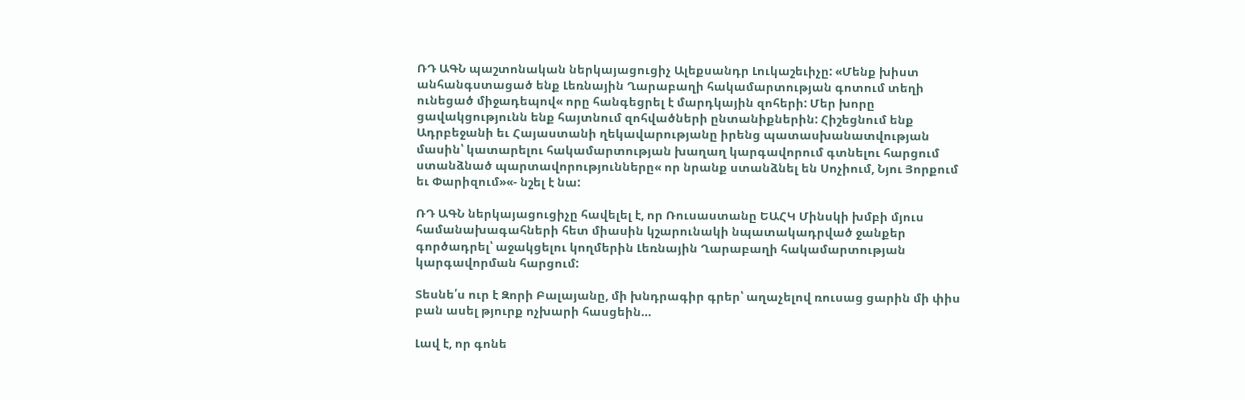ՌԴ ԱԳՆ պաշտոնական ներկայացուցիչ Ալեքսանդր Լուկաշեւիչը: «Մենք խիստ անհանգստացած ենք Լեռնային Ղարաբաղի հակամարտության գոտում տեղի ունեցած միջադեպով« որը հանգեցրել է մարդկային զոհերի: Մեր խորը ցավակցությունն ենք հայտնում զոհվածների ընտանիքներին: Հիշեցնում ենք Ադրբեջանի եւ Հայաստանի ղեկավարությանը իրենց պատասխանատվության մասին՝ կատարելու հակամարտության խաղաղ կարգավորում գտնելու հարցում ստանձնած պարտավորությունները« որ նրանք ստանձնել են Սոչիում, Նյու Յորքում եւ Փարիզում»«- նշել է նա:

ՌԴ ԱԳՆ ներկայացուցիչը հավելել է, որ Ռուսաստանը ԵԱՀԿ Մինսկի խմբի մյուս համանախագահների հետ միասին կշարունակի նպատակադրված ջանքեր գործադրել՝ աջակցելու կողմերին Լեռնային Ղարաբաղի հակամարտության կարգավորման հարցում:

Տեսնե՛ս ուր է Զորի Բալայանը, մի խնդրագիր գրեր՝ աղաչելով ռուսաց ցարին մի փիս բան ասել թյուրք ոչխարի հասցեին…

Լավ է, որ գոնե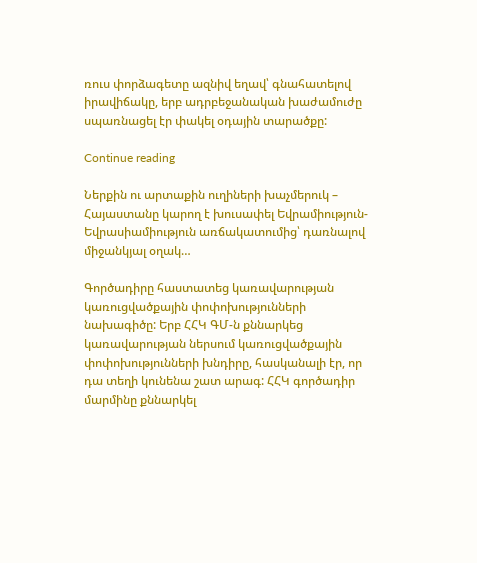ռուս փորձագետը ազնիվ եղավ՝ գնահատելով իրավիճակը, երբ ադրբեջանական խաժամուժը սպառնացել էր փակել օդային տարածքը:

Continue reading

Ներքին ու արտաքին ուղիների խաչմերուկ – Հայաստանը կարող է խուսափել Եվրամիություն-Եվրասիամիություն առճակատումից՝ դառնալով միջանկյալ օղակ…

Գործադիրը հաստատեց կառավարության կառուցվածքային փոփոխությունների նախագիծը: Երբ ՀՀԿ ԳՄ-ն քննարկեց  կառավարության ներսում կառուցվածքային փոփոխությունների խնդիրը, հասկանալի էր, որ դա տեղի կունենա շատ արագ: ՀՀԿ գործադիր մարմինը քննարկել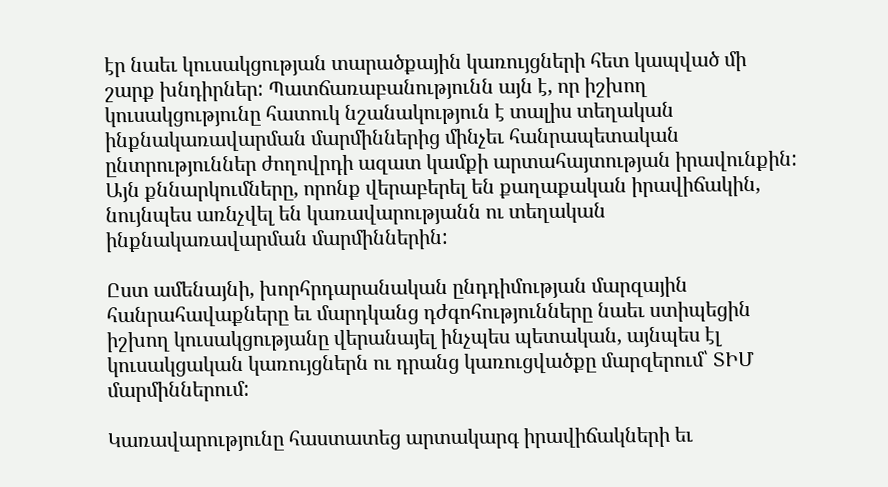էր նաեւ կուսակցության տարածքային կառույցների հետ կապված մի շարք խնդիրներ: Պատճառաբանությունն այն է, որ իշխող կուսակցությունը հատուկ նշանակություն է տալիս տեղական ինքնակառավարման մարմիններից մինչեւ հանրապետական ընտրություններ ժողովրդի ազատ կամքի արտահայտության իրավունքին: Այն քննարկումները, որոնք վերաբերել են քաղաքական իրավիճակին, նույնպես առնչվել են կառավարությանն ու տեղական ինքնակառավարման մարմիններին:

Ըստ ամենայնի, խորհրդարանական ընդդիմության մարզային հանրահավաքները եւ մարդկանց դժգոհությունները նաեւ ստիպեցին իշխող կուսակցությանը վերանայել ինչպես պետական, այնպես էլ կուսակցական կառույցներն ու դրանց կառուցվածքը մարզերում՝ ՏԻՄ մարմիններում:

Կառավարությունը հաստատեց արտակարգ իրավիճակների եւ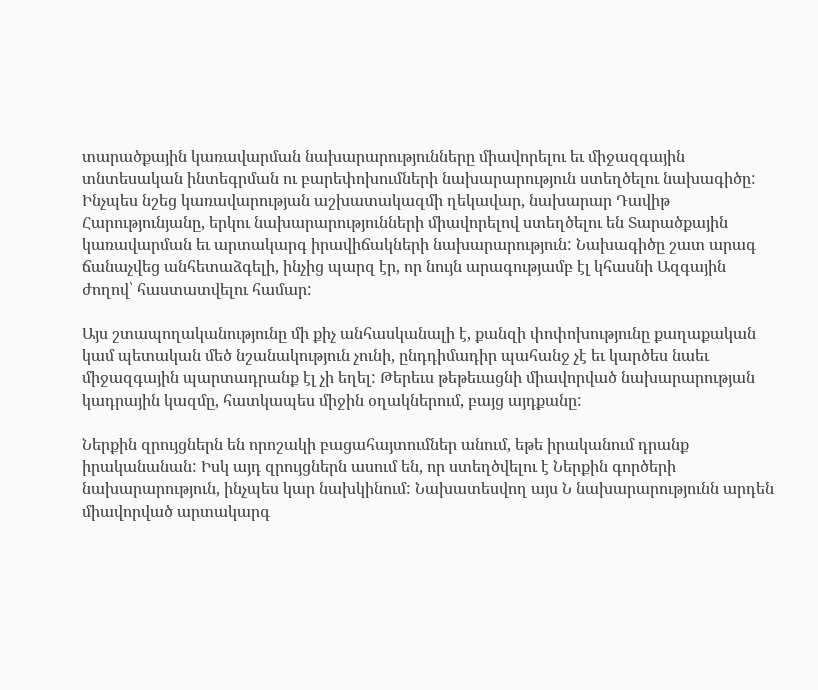տարածքային կառավարման նախարարությունները միավորելու եւ միջազգային տնտեսական ինտեգրման ու բարեփոխումների նախարարություն ստեղծելու նախագիծը: Ինչպես նշեց կառավարության աշխատակազմի ղեկավար, նախարար Դավիթ Հարությունյանը, երկու նախարարությունների միավորելով ստեղծելու են Տարածքային կառավարման եւ արտակարգ իրավիճակների նախարարություն: Նախագիծը շատ արագ ճանաչվեց անհետաձգելի, ինչից պարզ էր, որ նույն արագությամբ էլ կհասնի Ազգային ժողով՝ հաստատվելու համար:

Այս շտապողականությունը մի քիչ անհասկանալի է, քանզի փոփոխությունը քաղաքական կամ պետական մեծ նշանակություն չունի, ընդդիմադիր պահանջ չէ եւ կարծես նաեւ միջազգային պարտադրանք էլ չի եղել: Թերեւս թեթեւացնի միավորված նախարարության կադրային կազմը, հատկապես միջին օղակներում, բայց այդքանը:

Ներքին զրույցներն են որոշակի բացահայտումներ անում, եթե իրականում դրանք իրականանան: Իսկ այդ զրույցներն ասում են, որ ստեղծվելու է Ներքին գործերի նախարարություն, ինչպես կար նախկինում: Նախատեսվող այս Ն նախարարությունն արդեն միավորված արտակարգ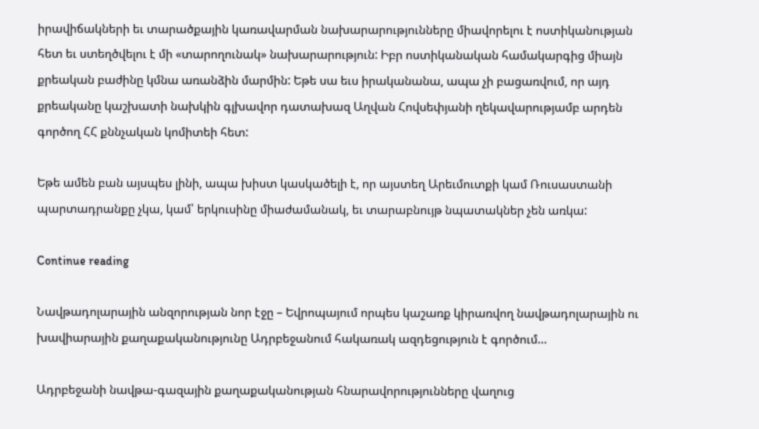իրավիճակների եւ տարածքային կառավարման նախարարությունները միավորելու է ոստիկանության հետ եւ ստեղծվելու է մի «տարողունակ» նախարարություն: Իբր ոստիկանական համակարգից միայն քրեական բաժինը կմնա առանձին մարմին: Եթե սա եւս իրականանա, ապա չի բացառվում, որ այդ քրեականը կաշխատի նախկին գլխավոր դատախազ Աղվան Հովսեփյանի ղեկավարությամբ արդեն գործող ՀՀ քննչական կոմիտեի հետ:

Եթե ամեն բան այսպես լինի, ապա խիստ կասկածելի է, որ այստեղ Արեւմուտքի կամ Ռուսաստանի պարտադրանքը չկա, կամ՝ երկուսինը միաժամանակ, եւ տարաբնույթ նպատակներ չեն առկա:

Continue reading

Նավթադոլարային անզորության նոր էջը – Եվրոպայում որպես կաշառք կիրառվող նավթադոլարային ու խավիարային քաղաքականությունը Ադրբեջանում հակառակ ազդեցություն է գործում…

Ադրբեջանի նավթա-գազային քաղաքականության հնարավորությունները վաղուց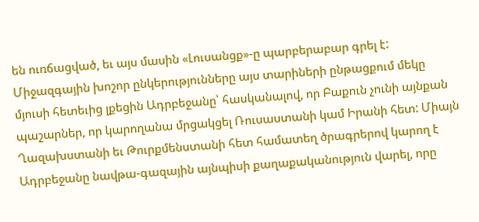են ուռճացված, եւ այս մասին «Լուսանցք»-ը պարբերաբար գրել է: Միջազգային խոշոր ընկերությունները այս տարիների ընթացքում մեկը մյուսի հետեւից լքեցին Ադրբեջանը՝ հասկանալով, որ Բաքուն չունի այնքան պաշարներ, որ կարողանա մրցակցել Ռուսաստանի կամ Իրանի հետ: Միայն Ղազախստանի եւ Թուրքմենստանի հետ համատեղ ծրագրերով կարող է Ադրբեջանը նավթա-գազային այնպիսի քաղաքականություն վարել, որը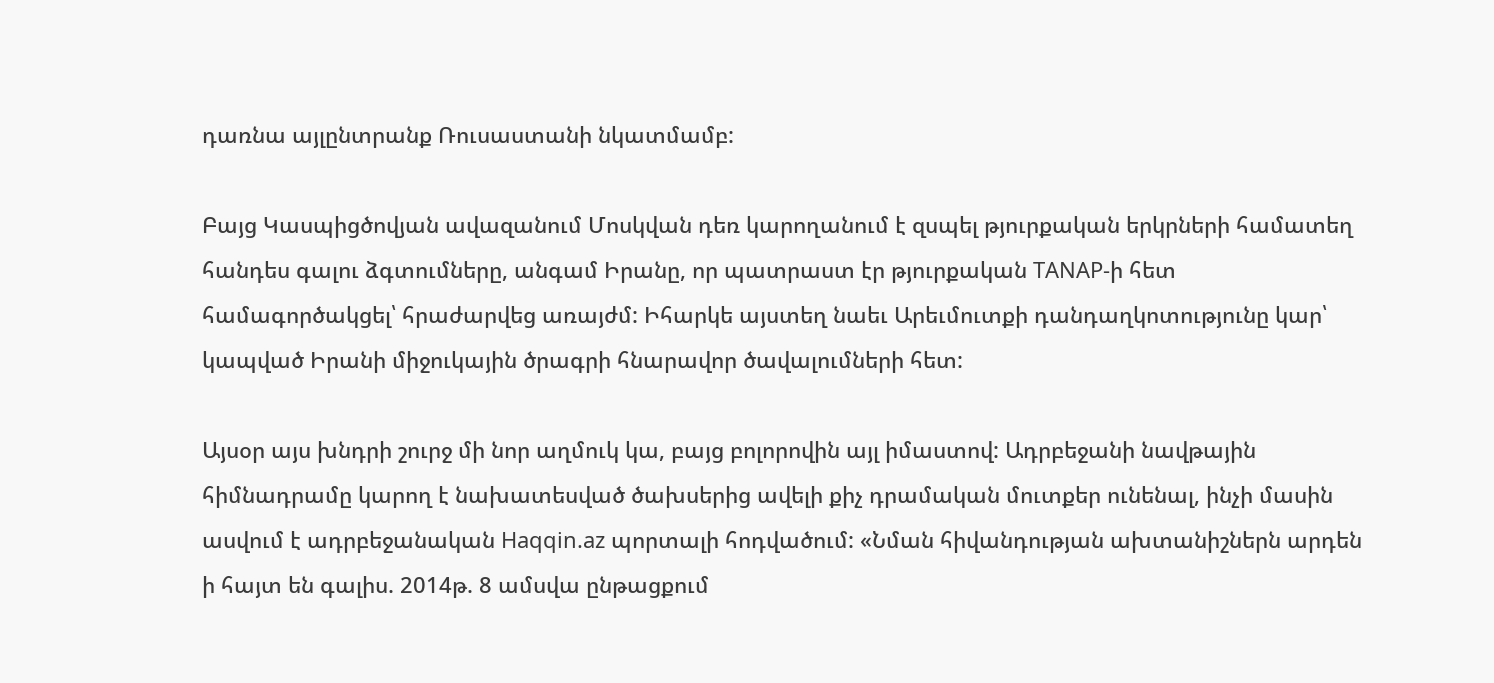դառնա այլընտրանք Ռուսաստանի նկատմամբ:

Բայց Կասպիցծովյան ավազանում Մոսկվան դեռ կարողանում է զսպել թյուրքական երկրների համատեղ հանդես գալու ձգտումները, անգամ Իրանը, որ պատրաստ էր թյուրքական TANAP-ի հետ համագործակցել՝ հրաժարվեց առայժմ: Իհարկե այստեղ նաեւ Արեւմուտքի դանդաղկոտությունը կար՝ կապված Իրանի միջուկային ծրագրի հնարավոր ծավալումների հետ:

Այսօր այս խնդրի շուրջ մի նոր աղմուկ կա, բայց բոլորովին այլ իմաստով: Ադրբեջանի նավթային հիմնադրամը կարող է նախատեսված ծախսերից ավելի քիչ դրամական մուտքեր ունենալ, ինչի մասին ասվում է ադրբեջանական Haqqin.az պորտալի հոդվածում: «Նման հիվանդության ախտանիշներն արդեն ի հայտ են գալիս. 2014թ. 8 ամսվա ընթացքում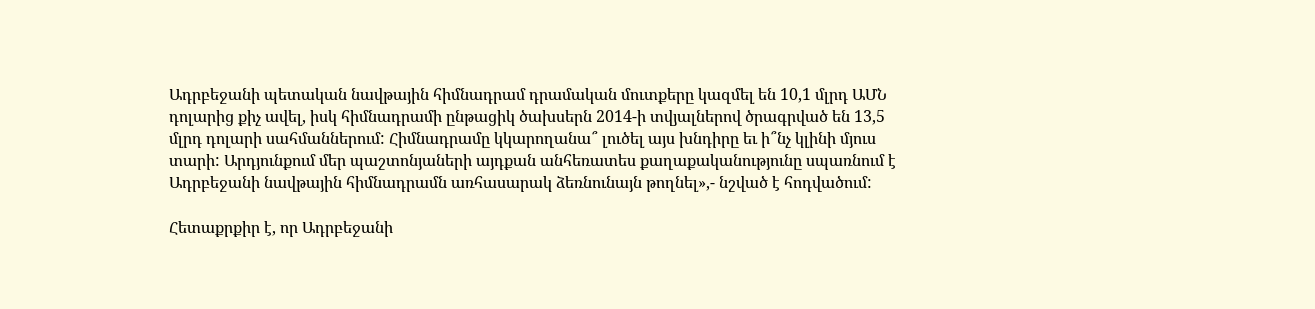Ադրբեջանի պետական նավթային հիմնադրամ դրամական մուտքերը կազմել են 10,1 մլրդ ԱՄՆ դոլարից քիչ ավել, իսկ հիմնադրամի ընթացիկ ծախսերն 2014-ի տվյալներով ծրագրված են 13,5 մլրդ դոլարի սահմաններում: Հիմնադրամը կկարողանա՞ լուծել այս խնդիրը եւ ի՞նչ կլինի մյուս տարի: Արդյունքում մեր պաշտոնյաների այդքան անհեռատես քաղաքականությունը սպառնում է Ադրբեջանի նավթային հիմնադրամն առհասարակ ձեռնունայն թողնել»,- նշված է հոդվածում:

Հետաքրքիր է, որ Ադրբեջանի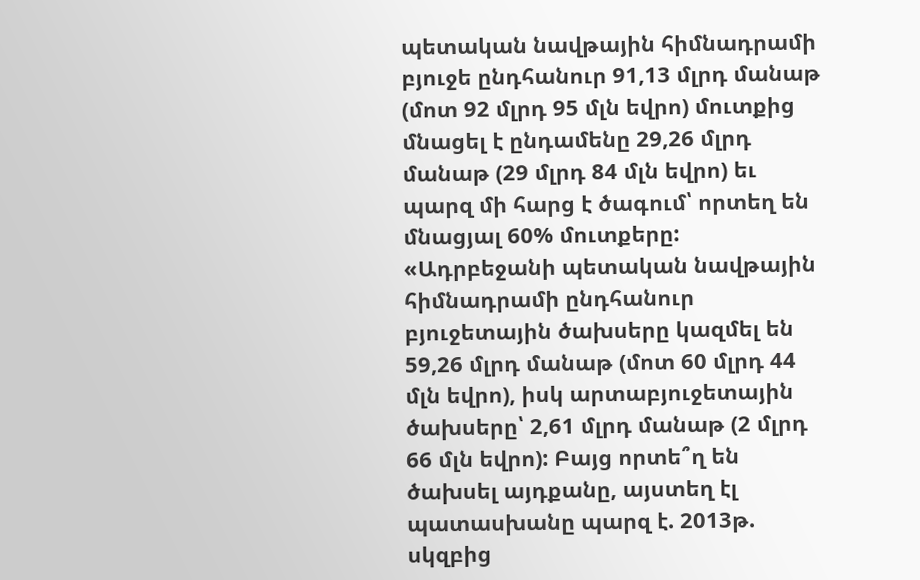պետական նավթային հիմնադրամի բյուջե ընդհանուր 91,13 մլրդ մանաթ (մոտ 92 մլրդ 95 մլն եվրո) մուտքից մնացել է ընդամենը 29,26 մլրդ մանաթ (29 մլրդ 84 մլն եվրո) եւ պարզ մի հարց է ծագում՝ որտեղ են մնացյալ 60% մուտքերը: «Ադրբեջանի պետական նավթային հիմնադրամի ընդհանուր բյուջետային ծախսերը կազմել են 59,26 մլրդ մանաթ (մոտ 60 մլրդ 44 մլն եվրո), իսկ արտաբյուջետային ծախսերը՝ 2,61 մլրդ մանաթ (2 մլրդ 66 մլն եվրո): Բայց որտե՞ղ են ծախսել այդքանը, այստեղ էլ պատասխանը պարզ է. 2013թ. սկզբից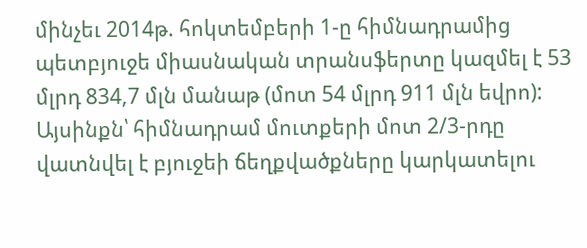մինչեւ 2014թ. հոկտեմբերի 1-ը հիմնադրամից պետբյուջե միասնական տրանսֆերտը կազմել է 53 մլրդ 834,7 մլն մանաթ (մոտ 54 մլրդ 911 մլն եվրո): Այսինքն՝ հիմնադրամ մուտքերի մոտ 2/3-րդը վատնվել է բյուջեի ճեղքվածքները կարկատելու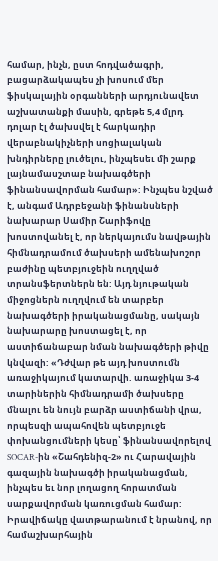համար, ինչն, ըստ հոդվածագրի, բացարձակապես չի խոսում մեր ֆիսկալային օրգանների արդյունավետ աշխատանքի մասին, գրեթե 5,4 մլրդ դոլար էլ ծախսվել է հարկադիր վերաբնակիչների սոցիալական խնդիրները լուծելու, ինչպեսեւ մի շարք լայնամասշտաբ նախագծերի ֆինանսավորման համար»: Ինչպես նշված է, անգամ Ադրբեջանի ֆինանսների նախարար Սամիր Շարիֆովը խոստովանել է, որ ներկայումս նավթային հիմնադրամում ծախսերի ամենախոշոր բաժինը պետբյուջեին ուղղված տրանսֆերտներն են: Այդ նյութական միջոցներն ուղղվում են տարբեր նախագծերի իրականացմանը, սակայն նախարարը խոստացել է, որ աստիճանաբար նման նախագծերի թիվը կնվազի: «Դժվար թե այդ խոստումն առաջիկայում կատարվի. առաջիկա 3-4 տարիներին հիմնադրամի ծախսերը մնալու են նույն բարձր աստիճանի վրա, որպեսզի ապահովեն պետբյուջե փոխանցումների կեսը՝ ֆինանսավորելով SOCAR-ին «Շահդենիզ-2» ու Հարավային գազային նախագծի իրականացման, ինչպես եւ նոր լողացող հորատման սարքավորման կառուցման համար: Իրավիճակը վատթարանում է նրանով, որ համաշխարհային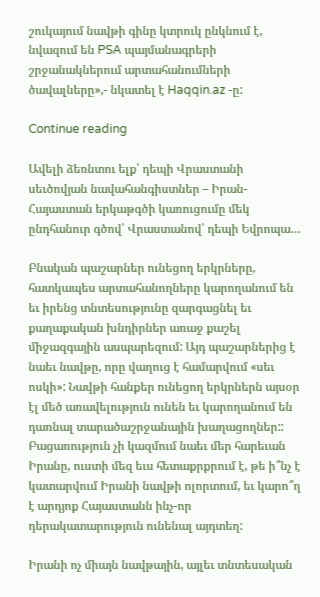շուկայում նավթի գինը կտրուկ ընկնում է, նվազում են PSA պայմանագրերի շրջանակներում արտահանումների ծավալները»,- նկատել է Haqqin.az -ը:

Continue reading

Ավելի ձեռնտու ելք՝ դեպի Վրաստանի սեւծովյան նավահանգիստներ – Իրան-Հայաստան երկաթգծի կառուցումը մեկ ընդհանուր գծով՝ Վրաստանով՝ դեպի Եվրոպա…

Բնական պաշարներ ունեցող երկրները, հատկապես արտահանողները կարողանում են եւ իրենց տնտեսությունը զարգացնել եւ քաղաքական խնդիրներ առաջ քաշել միջազգային ասպարեզում: Այդ պաշարներից է նաեւ նավթը, որը վաղուց է համարվում «սեւ ոսկի»: Նավթի հանքեր ունեցող երկրներն այսօր էլ մեծ առավելություն ունեն եւ կարողանում են դառնալ տարածաշրջանային խաղացողներ:: Բացառություն չի կազմում նաեւ մեր հարեւան Իրանը, ուստի մեզ եւս հետաքրքրում է, թե ի՞նչ է կատարվում Իրանի նավթի ոլորտում, եւ կարո՞ղ է արդյոք Հայաստանն ինչ-որ դերակատարություն ունենալ այդտեղ:

Իրանի ոչ միայն նավթային, այլեւ տնտեսական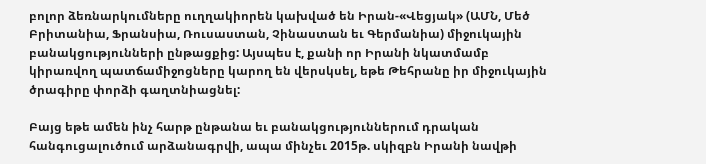բոլոր ձեռնարկումները ուղղակիորեն կախված են Իրան-«Վեցյակ» (ԱՄՆ, Մեծ Բրիտանիա, Ֆրանսիա, Ռուսաստան, Չինաստան եւ Գերմանիա) միջուկային բանակցությունների ընթացքից: Այսպես է, քանի որ Իրանի նկատմամբ կիրառվող պատճամիջոցները կարող են վերսկսել, եթե Թեհրանը իր միջուկային ծրագիրը փորձի գաղտնիացնել:

Բայց եթե ամեն ինչ հարթ ընթանա եւ բանակցություններում դրական հանգուցալուծում արձանագրվի, ապա մինչեւ 2015թ. սկիզբն Իրանի նավթի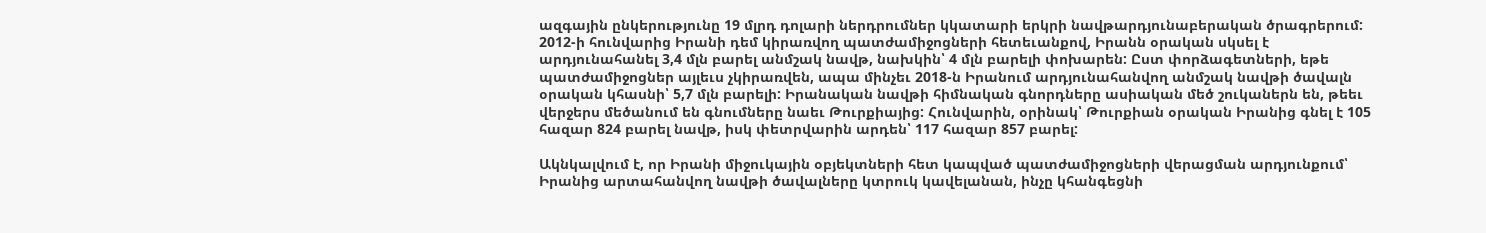ազգային ընկերությունը 19 մլրդ դոլարի ներդրումներ կկատարի երկրի նավթարդյունաբերական ծրագրերում: 2012-ի հունվարից Իրանի դեմ կիրառվող պատժամիջոցների հետեւանքով, Իրանն օրական սկսել է արդյունահանել 3,4 մլն բարել անմշակ նավթ, նախկին՝ 4 մլն բարելի փոխարեն: Ըստ փորձագետների, եթե պատժամիջոցներ այլեւս չկիրառվեն, ապա մինչեւ 2018-ն Իրանում արդյունահանվող անմշակ նավթի ծավալն օրական կհասնի՝ 5,7 մլն բարելի: Իրանական նավթի հիմնական գնորդները ասիական մեծ շուկաներն են, թեեւ վերջերս մեծանում են գնումները նաեւ Թուրքիայից: Հունվարին, օրինակ՝ Թուրքիան օրական Իրանից գնել է 105 հազար 824 բարել նավթ, իսկ փետրվարին արդեն՝ 117 հազար 857 բարել:

Ակնկալվում է, որ Իրանի միջուկային օբյեկտների հետ կապված պատժամիջոցների վերացման արդյունքում՝ Իրանից արտահանվող նավթի ծավալները կտրուկ կավելանան, ինչը կհանգեցնի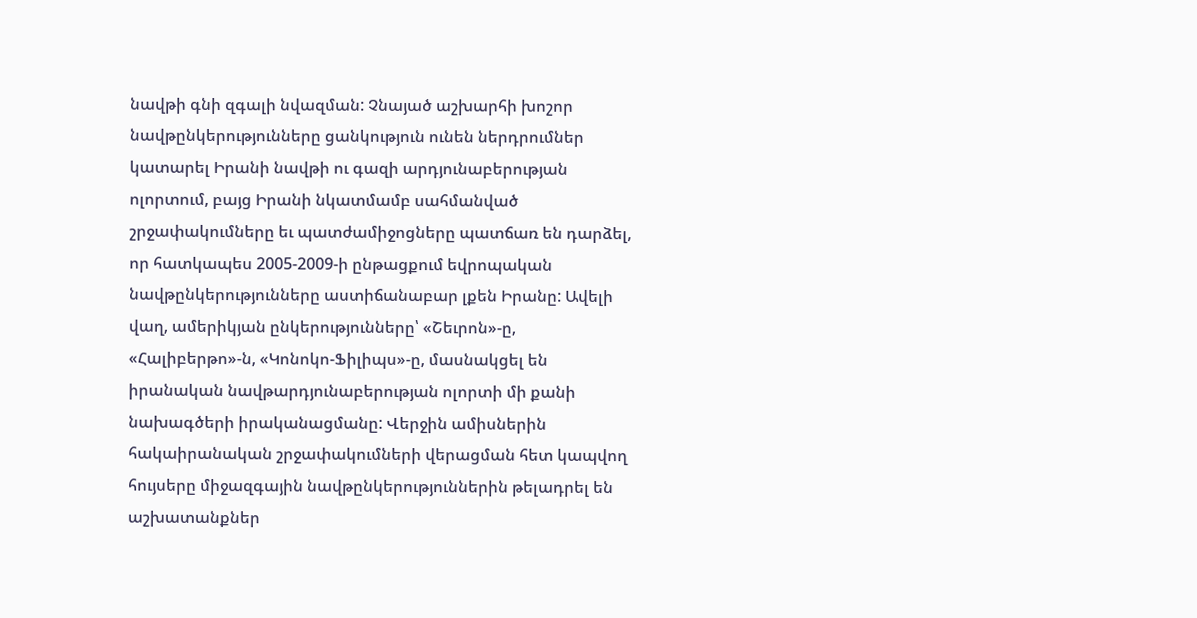նավթի գնի զգալի նվազման: Չնայած աշխարհի խոշոր նավթընկերությունները ցանկություն ունեն ներդրումներ կատարել Իրանի նավթի ու գազի արդյունաբերության ոլորտում, բայց Իրանի նկատմամբ սահմանված շրջափակումները եւ պատժամիջոցները պատճառ են դարձել, որ հատկապես 2005-2009-ի ընթացքում եվրոպական նավթընկերությունները աստիճանաբար լքեն Իրանը: Ավելի վաղ, ամերիկյան ընկերությունները՝ «Շեւրոն»-ը, «Հալիբերթո»-ն, «Կոնոկո-Ֆիլիպս»-ը, մասնակցել են իրանական նավթարդյունաբերության ոլորտի մի քանի  նախագծերի իրականացմանը: Վերջին ամիսներին հակաիրանական շրջափակումների վերացման հետ կապվող հույսերը միջազգային նավթընկերություններին թելադրել են աշխատանքներ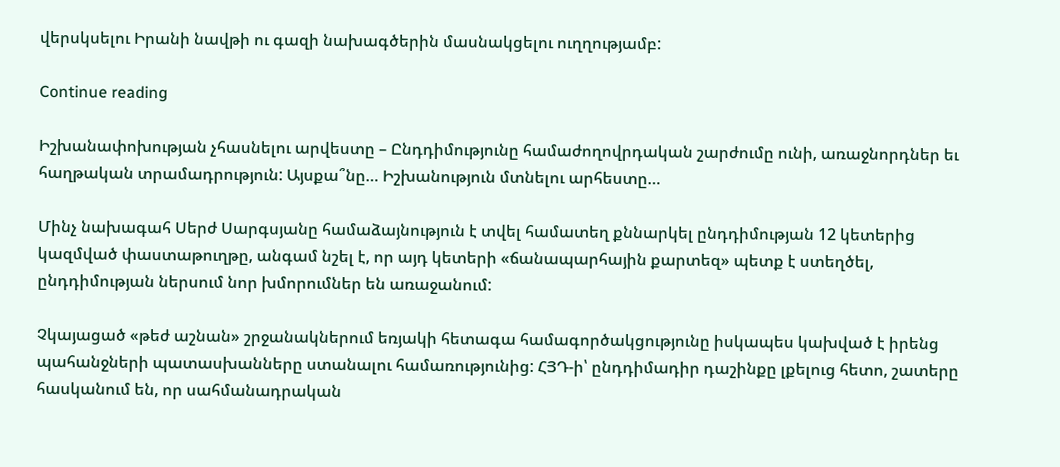վերսկսելու Իրանի նավթի ու գազի նախագծերին մասնակցելու ուղղությամբ:

Continue reading

Իշխանափոխության չհասնելու արվեստը – Ընդդիմությունը համաժողովրդական շարժումը ունի, առաջնորդներ եւ հաղթական տրամադրություն: Այսքա՞նը… Իշխանություն մտնելու արհեստը…

Մինչ նախագահ Սերժ Սարգսյանը համաձայնություն է տվել համատեղ քննարկել ընդդիմության 12 կետերից կազմված փաստաթուղթը, անգամ նշել է, որ այդ կետերի «ճանապարհային քարտեզ» պետք է ստեղծել, ընդդիմության ներսում նոր խմորումներ են առաջանում:

Չկայացած «թեժ աշնան» շրջանակներում եռյակի հետագա համագործակցությունը իսկապես կախված է իրենց պահանջների պատասխանները ստանալու համառությունից: ՀՅԴ-ի՝ ընդդիմադիր դաշինքը լքելուց հետո, շատերը հասկանում են, որ սահմանադրական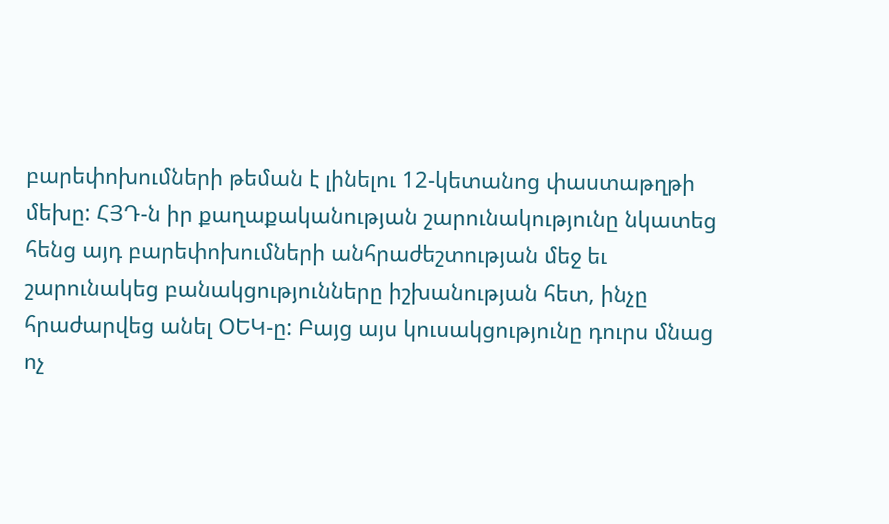բարեփոխումների թեման է լինելու 12-կետանոց փաստաթղթի մեխը: ՀՅԴ-ն իր քաղաքականության շարունակությունը նկատեց հենց այդ բարեփոխումների անհրաժեշտության մեջ եւ շարունակեց բանակցությունները իշխանության հետ, ինչը հրաժարվեց անել ՕԵԿ-ը: Բայց այս կուսակցությունը դուրս մնաց ոչ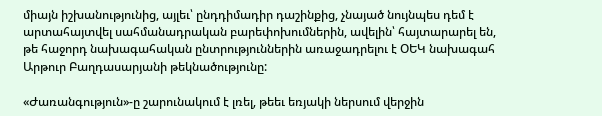միայն իշխանությունից, այլեւ՝ ընդդիմադիր դաշինքից, չնայած նույնպես դեմ է արտահայտվել սահմանադրական բարեփոխումներին, ավելին՝ հայտարարել են, թե հաջորդ նախագահական ընտրություններին առաջադրելու է ՕԵԿ նախագահ Արթուր Բաղդասարյանի թեկնածությունը:

«Ժառանգություն»-ը շարունակում է լռել, թեեւ եռյակի ներսում վերջին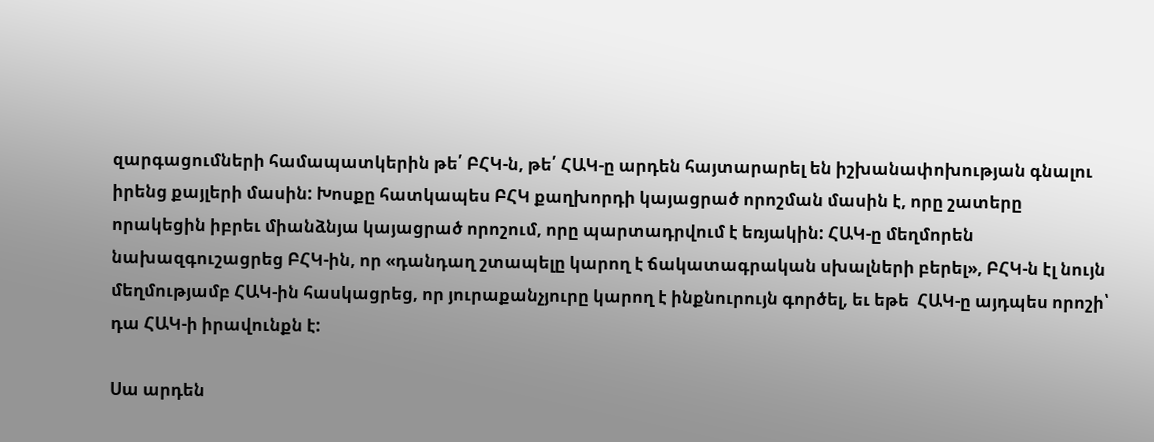զարգացումների համապատկերին թե՛ ԲՀԿ-ն, թե՛ ՀԱԿ-ը արդեն հայտարարել են իշխանափոխության գնալու իրենց քայլերի մասին: Խոսքը հատկապես ԲՀԿ քաղխորդի կայացրած որոշման մասին է, որը շատերը որակեցին իբրեւ միանձնյա կայացրած որոշում, որը պարտադրվում է եռյակին: ՀԱԿ-ը մեղմորեն նախազգուշացրեց ԲՀԿ-ին, որ «դանդաղ շտապելը կարող է ճակատագրական սխալների բերել», ԲՀԿ-ն էլ նույն մեղմությամբ ՀԱԿ-ին հասկացրեց, որ յուրաքանչյուրը կարող է ինքնուրույն գործել, եւ եթե  ՀԱԿ-ը այդպես որոշի՝ դա ՀԱԿ-ի իրավունքն է:

Սա արդեն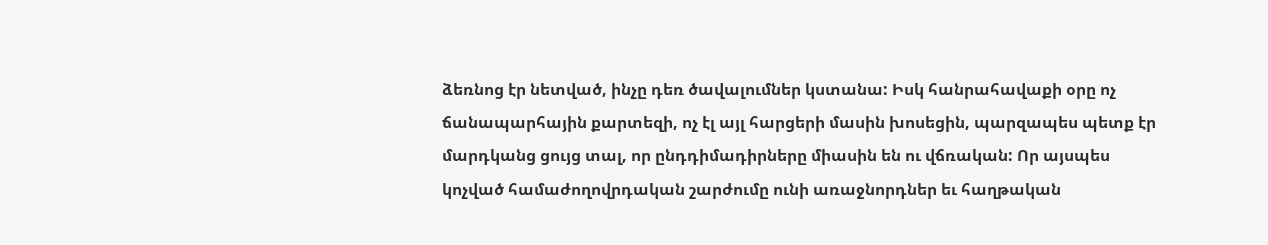ձեռնոց էր նետված, ինչը դեռ ծավալումներ կստանա: Իսկ հանրահավաքի օրը ոչ ճանապարհային քարտեզի, ոչ էլ այլ հարցերի մասին խոսեցին, պարզապես պետք էր մարդկանց ցույց տալ, որ ընդդիմադիրները միասին են ու վճռական: Որ այսպես կոչված համաժողովրդական շարժումը ունի առաջնորդներ եւ հաղթական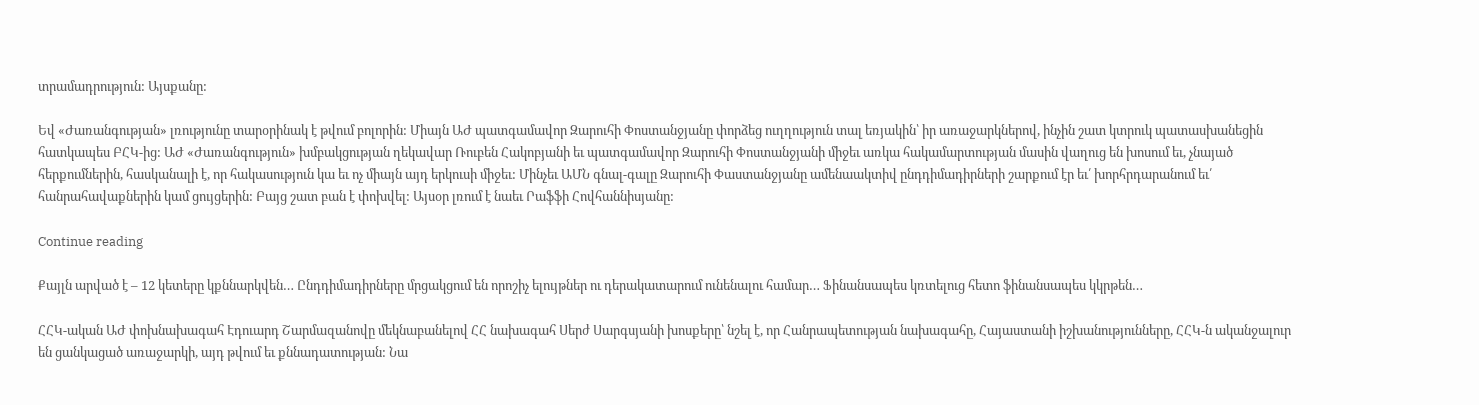տրամադրություն: Այսքանը:

Եվ «Ժառանգության» լռությունը տարօրինակ է թվում բոլորին: Միայն ԱԺ պատգամավոր Զարուհի Փոստանջյանը փորձեց ուղղություն տալ եռյակին՝ իր առաջարկներով, ինչին շատ կտրուկ պատասխանեցին հատկապես ԲՀԿ-ից: ԱԺ «Ժառանգություն» խմբակցության ղեկավար Ռուբեն Հակոբյանի եւ պատգամավոր Զարուհի Փոստանջյանի միջեւ առկա հակամարտության մասին վաղուց են խոսում եւ, չնայած հերքումներին, հասկանալի է, որ հակասություն կա եւ ոչ միայն այդ երկուսի միջեւ: Մինչեւ ԱՄՆ գնալ-գալը Զարուհի Փաստանջյանը ամենաակտիվ ընդդիմադիրների շարքում էր եւ՛ խորհրդարանում եւ՛ հանրահավաքներին կամ ցույցերին: Բայց շատ բան է փոխվել: Այսօր լռում է նաեւ Րաֆֆի Հովհաննիսյանը:

Continue reading

Քայլն արված է – 12 կետերը կքննարկվեն… Ընդդիմադիրները մրցակցում են որոշիչ ելույթներ ու դերակատարում ունենալու համար… Ֆինանսապես կռտելուց հետո ֆինանսապես կկրթեն…

ՀՀԿ-ական ԱԺ փոխնախագահ Էդուարդ Շարմազանովը մեկնաբանելով ՀՀ նախագահ Սերժ Սարգսյանի խոսքերը՝ նշել է, որ Հանրապետության նախագահը, Հայաստանի իշխանությունները, ՀՀԿ-ն ականջալուր են ցանկացած առաջարկի, այդ թվում եւ քննադատության: Նա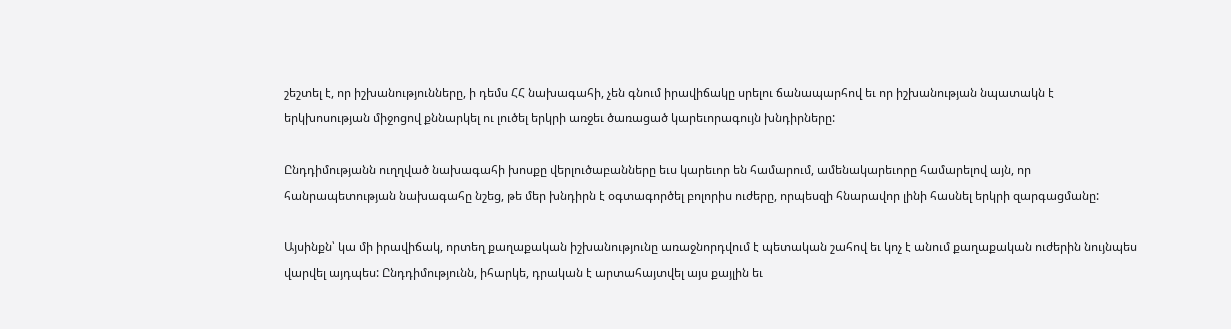շեշտել է, որ իշխանությունները, ի դեմս ՀՀ նախագահի, չեն գնում իրավիճակը սրելու ճանապարհով եւ որ իշխանության նպատակն է երկխոսության միջոցով քննարկել ու լուծել երկրի առջեւ ծառացած կարեւորագույն խնդիրները:

Ընդդիմությանն ուղղված նախագահի խոսքը վերլուծաբանները եւս կարեւոր են համարում, ամենակարեւորը համարելով այն, որ հանրապետության նախագահը նշեց, թե մեր խնդիրն է օգտագործել բոլորիս ուժերը, որպեսզի հնարավոր լինի հասնել երկրի զարգացմանը:

Այսինքն՝ կա մի իրավիճակ, որտեղ քաղաքական իշխանությունը առաջնորդվում է պետական շահով եւ կոչ է անում քաղաքական ուժերին նույնպես վարվել այդպես: Ընդդիմությունն, իհարկե, դրական է արտահայտվել այս քայլին եւ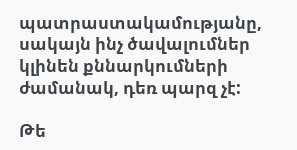պատրաստակամությանը, սակայն ինչ ծավալումներ կլինեն քննարկումների ժամանակ, դեռ պարզ չէ:

Թե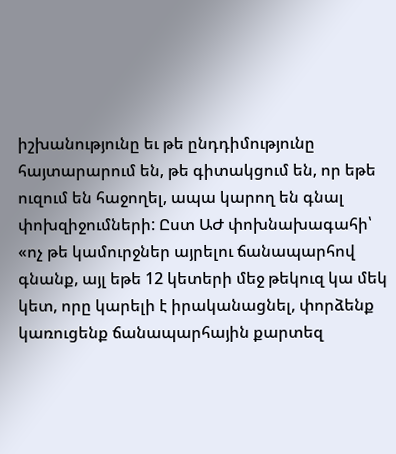իշխանությունը եւ թե ընդդիմությունը հայտարարում են, թե գիտակցում են, որ եթե ուզում են հաջողել, ապա կարող են գնալ փոխզիջումների: Ըստ ԱԺ փոխնախագահի՝ «ոչ թե կամուրջներ այրելու ճանապարհով գնանք, այլ եթե 12 կետերի մեջ թեկուզ կա մեկ կետ, որը կարելի է իրականացնել, փորձենք կառուցենք ճանապարհային քարտեզ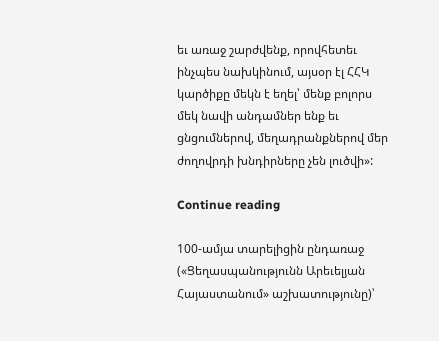եւ առաջ շարժվենք, որովհետեւ ինչպես նախկինում, այսօր էլ ՀՀԿ կարծիքը մեկն է եղել՝ մենք բոլորս մեկ նավի անդամներ ենք եւ ցնցումներով, մեղադրանքներով մեր ժողովրդի խնդիրները չեն լուծվի»:

Continue reading

100-ամյա տարելիցին ընդառաջ («Ցեղասպանությունն Արեւելյան Հայաստանում» աշխատությունը)՝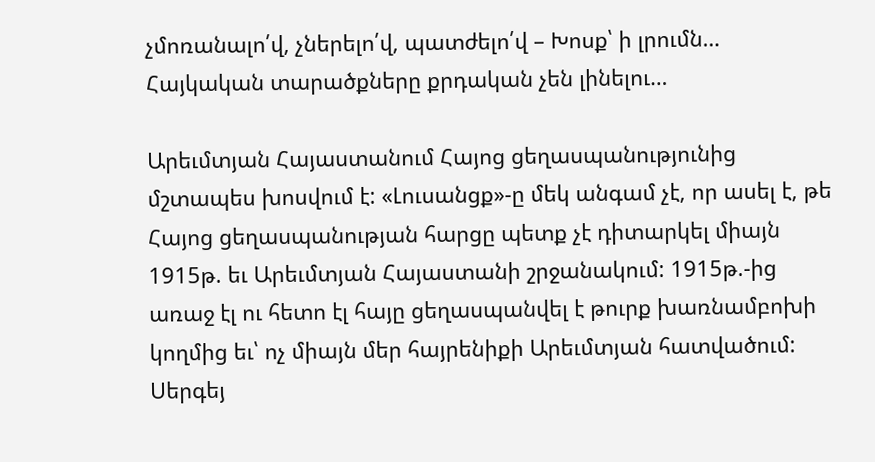չմոռանալո՛վ, չներելո՛վ, պատժելո՛վ – Խոսք՝ ի լրումն… Հայկական տարածքները քրդական չեն լինելու…

Արեւմտյան Հայաստանում Հայոց ցեղասպանությունից մշտապես խոսվում է: «Լուսանցք»-ը մեկ անգամ չէ, որ ասել է, թե Հայոց ցեղասպանության հարցը պետք չէ դիտարկել միայն 1915թ. եւ Արեւմտյան Հայաստանի շրջանակում: 1915թ.-ից առաջ էլ ու հետո էլ հայը ցեղասպանվել է թուրք խառնամբոխի կողմից եւ՝ ոչ միայն մեր հայրենիքի Արեւմտյան հատվածում: Սերգեյ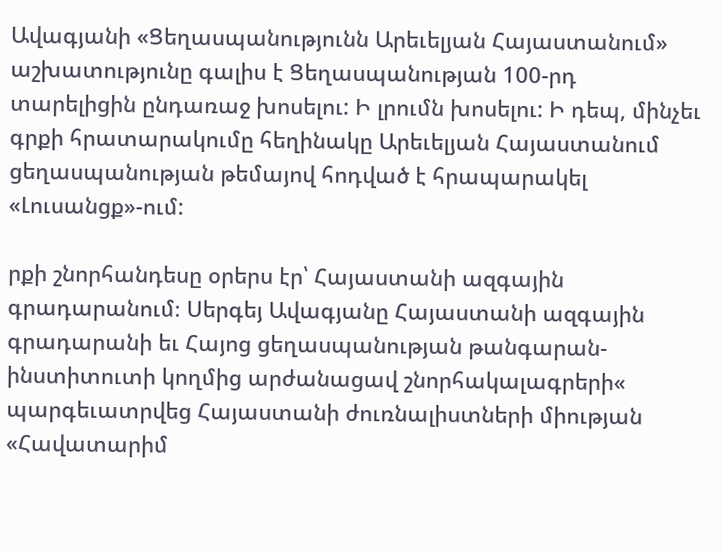Ավագյանի «Ցեղասպանությունն Արեւելյան Հայաստանում» աշխատությունը գալիս է Ցեղասպանության 100-րդ տարելիցին ընդառաջ խոսելու: Ի լրումն խոսելու: Ի դեպ, մինչեւ գրքի հրատարակումը հեղինակը Արեւելյան Հայաստանում ցեղասպանության թեմայով հոդված է հրապարակել «Լուսանցք»-ում:

րքի շնորհանդեսը օրերս էր՝ Հայաստանի ազգային գրադարանում։ Սերգեյ Ավագյանը Հայաստանի ազգային գրադարանի եւ Հայոց ցեղասպանության թանգարան-ինստիտուտի կողմից արժանացավ շնորհակալագրերի« պարգեւատրվեց Հայաստանի ժուռնալիստների միության «Հավատարիմ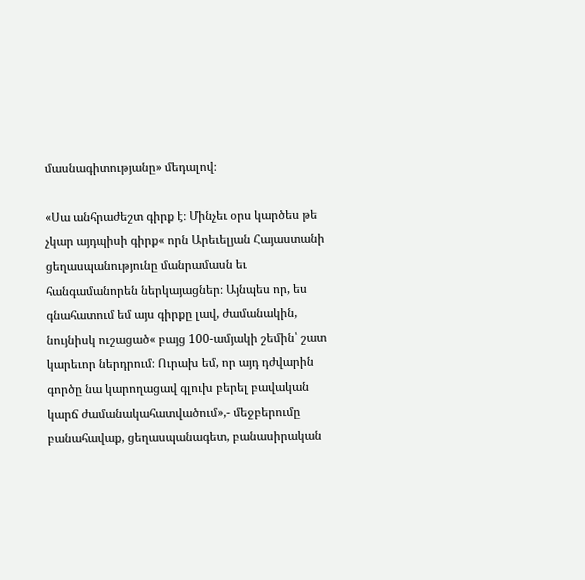մասնագիտությանը» մեդալով։

«Սա անհրաժեշտ գիրք է։ Մինչեւ օրս կարծես թե չկար այդպիսի գիրք« որն Արեւելյան Հայաստանի ցեղասպանությունը մանրամասն եւ հանգամանորեն ներկայացներ։ Այնպես որ, ես գնահատում եմ այս գիրքը լավ, ժամանակին, նույնիսկ ուշացած« բայց 100-ամյակի շեմին՝ շատ կարեւոր ներդրում։ Ուրախ եմ, որ այդ դժվարին գործը նա կարողացավ գլուխ բերել բավական կարճ ժամանակահատվածում»,- մեջբերումը բանահավաք, ցեղասպանագետ, բանասիրական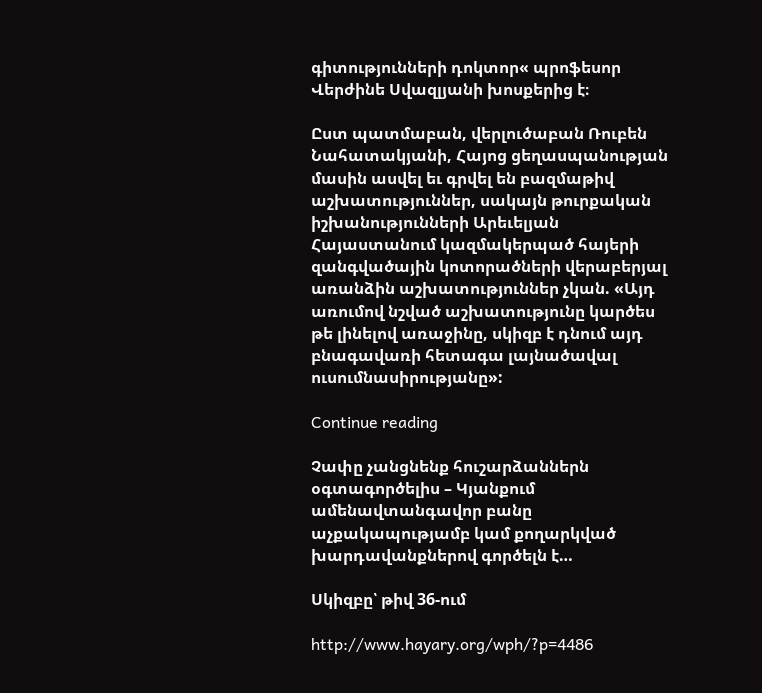գիտությունների դոկտոր« պրոֆեսոր Վերժինե Սվազլյանի խոսքերից է։

Ըստ պատմաբան, վերլուծաբան Ռուբեն Նահատակյանի, Հայոց ցեղասպանության մասին ասվել եւ գրվել են բազմաթիվ աշխատություններ, սակայն թուրքական իշխանությունների Արեւելյան Հայաստանում կազմակերպած հայերի զանգվածային կոտորածների վերաբերյալ առանձին աշխատություններ չկան. «Այդ առումով նշված աշխատությունը կարծես թե լինելով առաջինը, սկիզբ է դնում այդ բնագավառի հետագա լայնածավալ ուսումնասիրությանը»:

Continue reading

Չափը չանցնենք հուշարձաններն օգտագործելիս – Կյանքում ամենավտանգավոր բանը աչքակապությամբ կամ քողարկված խարդավանքներով գործելն է…

Սկիզբը՝ թիվ 36-ում

http://www.hayary.org/wph/?p=4486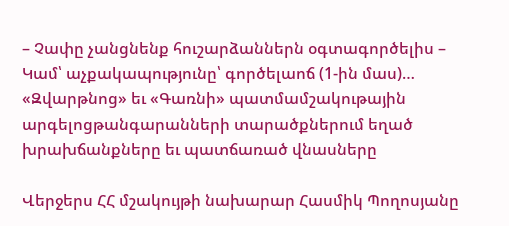– Չափը չանցնենք հուշարձաններն օգտագործելիս – Կամ՝ աչքակապությունը՝ գործելաոճ (1-ին մաս)… «Զվարթնոց» եւ «Գառնի» պատմամշակութային արգելոցթանգարանների տարածքներում եղած խրախճանքները եւ պատճառած վնասները

Վերջերս ՀՀ մշակույթի նախարար Հասմիկ Պողոսյանը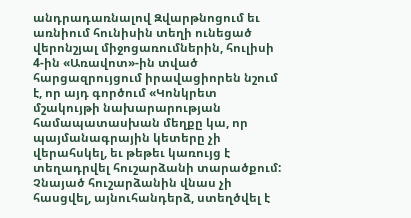անդրադառնալով Զվարթնոցում եւ առնիում հունիսին տեղի ունեցած վերոնշյալ միջոցառումներին, հուլիսի 4-ին «Առավոտ»-ին տված հարցազրույցում իրավացիորեն նշում է, որ այդ գործում «Կոնկրետ մշակույթի նախարարության համապատասխան մեղքը կա, որ պայմանագրային կետերը չի վերահսկել, եւ թեթեւ կառույց է տեղադրվել հուշարձանի տարածքում: Չնայած հուշարձանին վնաս չի հասցվել, այնուհանդերձ, ստեղծվել է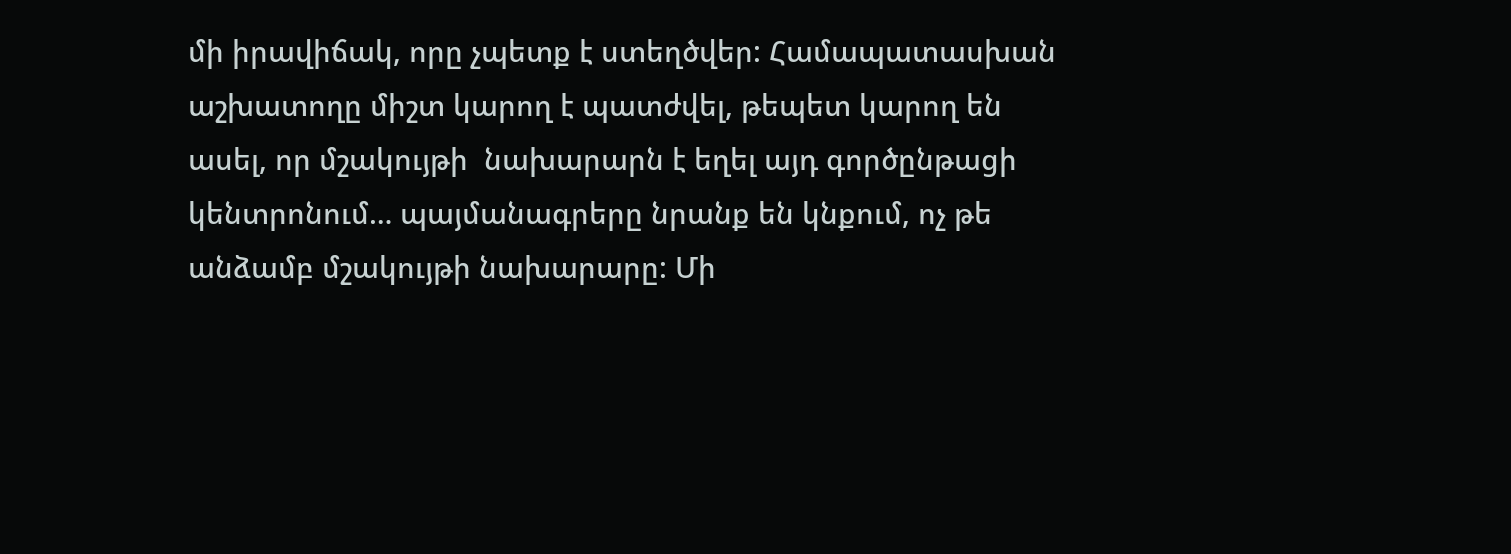մի իրավիճակ, որը չպետք է ստեղծվեր: Համապատասխան աշխատողը միշտ կարող է պատժվել, թեպետ կարող են ասել, որ մշակույթի  նախարարն է եղել այդ գործընթացի կենտրոնում… պայմանագրերը նրանք են կնքում, ոչ թե անձամբ մշակույթի նախարարը: Մի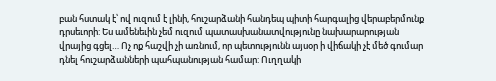բան հստակ է՝ ով ուզում է լինի, հուշարձանի հանդեպ պիտի հարգալից վերաբերմունք դրսեւորի: Ես ամենեւին չեմ ուզում պատասխանատվությունը նախարարության վրայից գցել… Ոչ ոք հաշվի չի առնում, որ պետությունն այսօր ի վիճակի չէ մեծ գումար դնել հուշարձանների պահպանության համար: Ուղղակի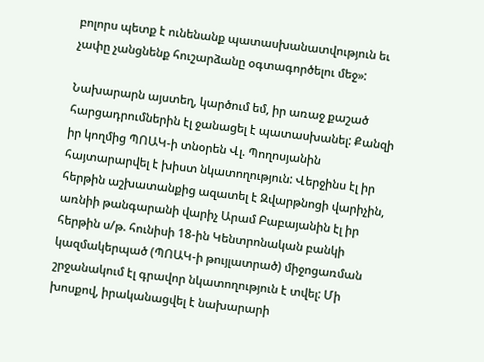բոլորս պետք է ունենանք պատասխանատվություն եւ չափը չանցնենք հուշարձանը օգտագործելու մեջ»:

Նախարարն այստեղ, կարծում եմ, իր առաջ քաշած հարցադրումներին էլ ջանացել է պատասխանել: Քանզի իր կողմից ՊՈԱԿ-ի տնօրեն Վլ. Պողոսյանին հայտարարվել է խիստ նկատողություն: Վերջինս էլ իր հերթին աշխատանքից ազատել է Զվարթնոցի վարիչին, առնիի թանգարանի վարիչ Արամ Բաբայանին էլ իր հերթին ս/թ. հունիսի 18-ին Կենտրոնական բանկի կազմակերպած (ՊՈԱԿ-ի թույլատրած) միջոցառման շրջանակում էլ գրավոր նկատողություն է տվել: Մի խոսքով, իրականացվել է նախարարի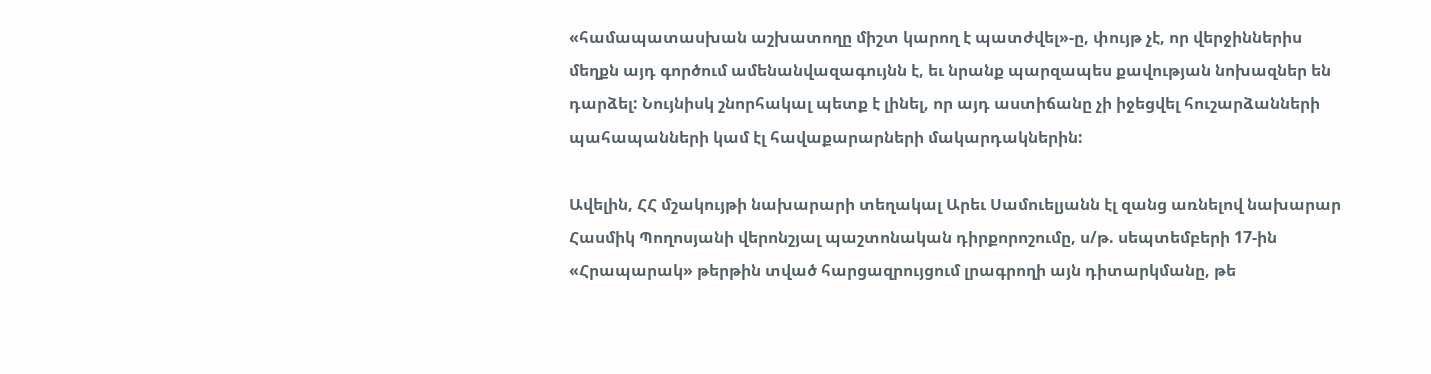«համապատասխան աշխատողը միշտ կարող է պատժվել»-ը, փույթ չէ, որ վերջիններիս մեղքն այդ գործում ամենանվազագույնն է, եւ նրանք պարզապես քավության նոխազներ են դարձել: Նույնիսկ շնորհակալ պետք է լինել, որ այդ աստիճանը չի իջեցվել հուշարձանների պահապանների կամ էլ հավաքարարների մակարդակներին:

Ավելին, ՀՀ մշակույթի նախարարի տեղակալ Արեւ Սամուելյանն էլ զանց առնելով նախարար Հասմիկ Պողոսյանի վերոնշյալ պաշտոնական դիրքորոշումը, ս/թ. սեպտեմբերի 17-ին «Հրապարակ» թերթին տված հարցազրույցում լրագրողի այն դիտարկմանը, թե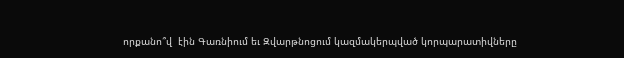որքանո՞վ  էին Գառնիում եւ Զվարթնոցում կազմակերպված կորպարատիվները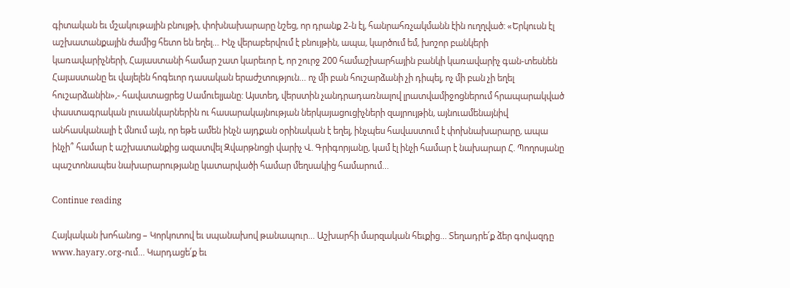գիտական եւ մշակութային բնույթի, փոխնախարարը նշեց, որ դրանք 2-ն էլ, հանրահռչակմանն էին ուղղված: «Երկուսն էլ աշխատանքային ժամից հետո են եղել… Ինչ վերաբերվում է բնույթին, ապա, կարծում եմ, խոշոր բանկերի կառավարիչների, Հայաստանի համար շատ կարեւոր է, որ շուրջ 200 համաշխարհային բանկի կառավարիչ գան-տեսնեն Հայաստանը եւ վայելեն հոգեւոր դասական երաժշտություն… ոչ մի բան հուշարձանի չի դիպել, ոչ մի բան չի եղել հուշարձանին»,- հավատացրեց Սամուելյանը: Այստեղ, վերստին չանդրադառնալով լրատվամիջոցներում հրապարակված փաստագրական լուսանկարներին ու հասարակայնության ներկայացուցիչների զայրույթին, այնուամենայնիվ անհասկանալի է մնում այն, որ եթե ամեն ինչն այդքան օրինական է եղել, ինչպես հավաստում է փոխնախարարը, ապա ինչի՞ համար է աշխատանքից ազատվել Զվարթնոցի վարիչ Վ. Գրիգորյանը, կամ էլ ինչի համար է նախարար Հ. Պողոսյանը պաշտոնապես նախարարությանը կատարվածի համար մեղսակից համարում…

Continue reading

Հայկական խոհանոց – Կորկոտով եւ սպանախով թանապուր… Աշխարհի մարզական հեւքից… Տեղադրե՛ք ձեր գովազդը www.hayary.org-ում… Կարդացե՛ք եւ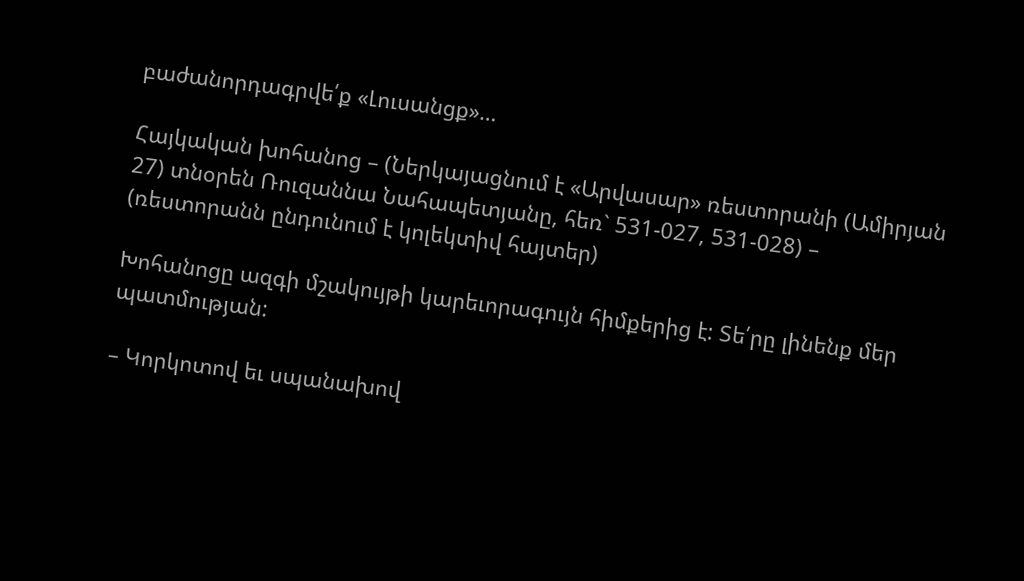բաժանորդագրվե՛ք «Լուսանցք»…

Հայկական խոհանոց – (Ներկայացնում է «Արվասար» ռեստորանի (Ամիրյան 27) տնօրեն Ռուզաննա Նահապետյանը, հեռ` 531-027, 531-028) – (ռեստորանն ընդունում է կոլեկտիվ հայտեր)

Խոհանոցը ազգի մշակույթի կարեւորագույն հիմքերից է: Տե՛րը լինենք մեր պատմության:

– Կորկոտով եւ սպանախով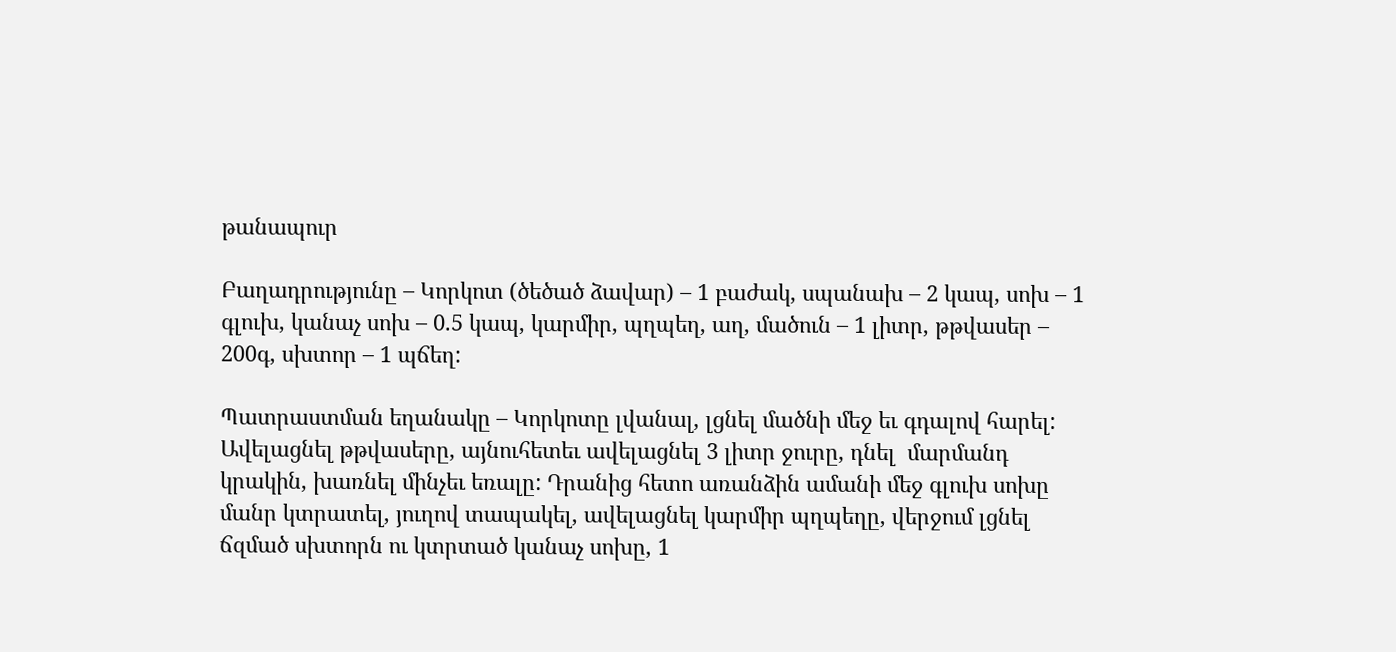թանապուր

Բաղադրությունը – Կորկոտ (ծեծած ձավար) – 1 բաժակ, սպանախ – 2 կապ, սոխ – 1 գլուխ, կանաչ սոխ – 0.5 կապ, կարմիր, պղպեղ, աղ, մածուն – 1 լիտր, թթվասեր – 200գ, սխտոր – 1 պճեղ:

Պատրաստման եղանակը – Կորկոտը լվանալ, լցնել մածնի մեջ եւ գդալով հարել: Ավելացնել թթվասերը, այնուհետեւ ավելացնել 3 լիտր ջուրը, դնել  մարմանդ կրակին, խառնել մինչեւ եռալը: Դրանից հետո առանձին ամանի մեջ գլուխ սոխը մանր կտրատել, յուղով տապակել, ավելացնել կարմիր պղպեղը, վերջում լցնել ճզմած սխտորն ու կտրտած կանաչ սոխը, 1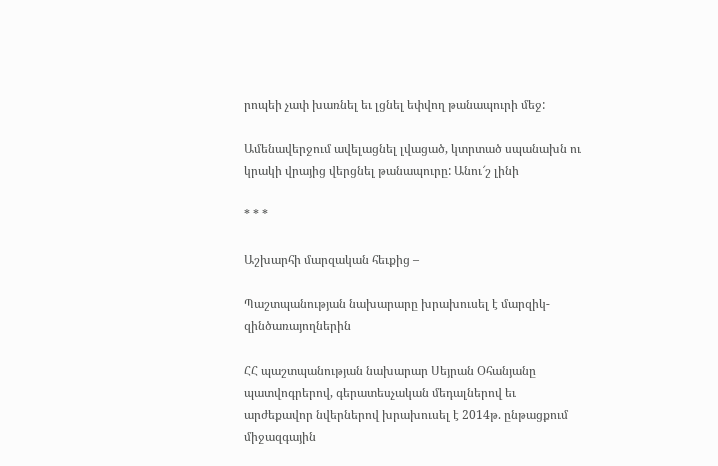րոպեի չափ խառնել եւ լցնել եփվող թանապուրի մեջ:

Ամենավերջում ավելացնել լվացած, կտրտած սպանախն ու կրակի վրայից վերցնել թանապուրը: Անու՜շ լինի

* * *

Աշխարհի մարզական հեւքից –

Պաշտպանության նախարարը խրախուսել է մարզիկ-զինծառայողներին

ՀՀ պաշտպանության նախարար Սեյրան Օհանյանը պատվոգրերով, գերատեսչական մեդալներով եւ արժեքավոր նվերներով խրախուսել է 2014թ. ընթացքում միջազգային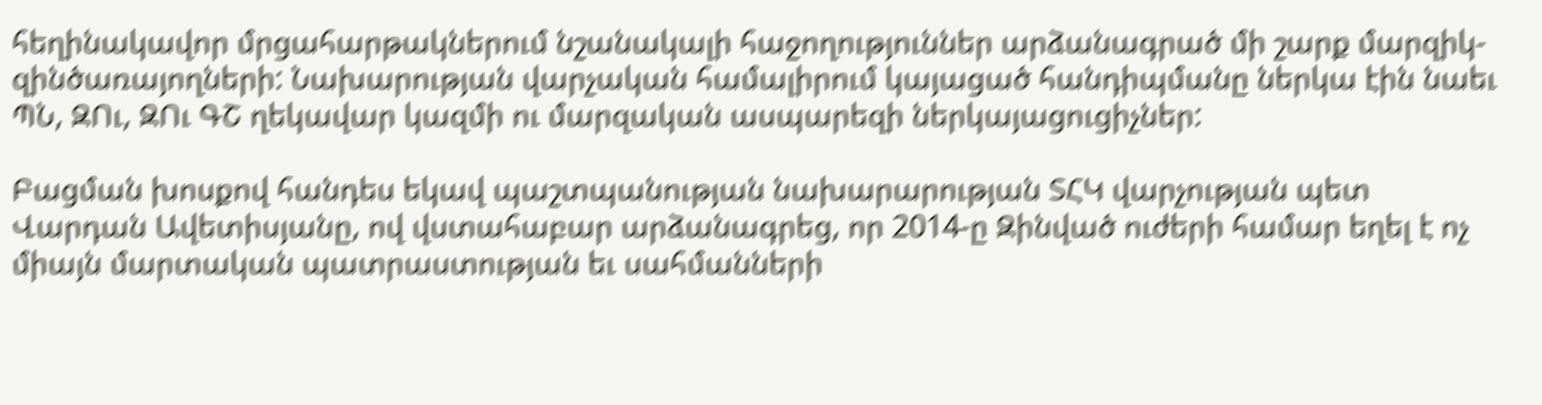հեղինակավոր մրցահարթակներում նշանակալի հաջողություններ արձանագրած մի շարք մարզիկ-զինծառայողների: Նախարության վարչական համալիրում կայացած հանդիպմանը ներկա էին նաեւ ՊՆ, ԶՈւ, ԶՈւ ԳՇ ղեկավար կազմի ու մարզական ասպարեզի ներկայացուցիչներ:

Բացման խոսքով հանդես եկավ պաշտպանության նախարարության ՏՀԿ վարչության պետ Վարդան Ավետիսյանը, ով վստահաբար արձանագրեց, որ 2014-ը Զինված ուժերի համար եղել է ոչ միայն մարտական պատրաստության եւ սահմանների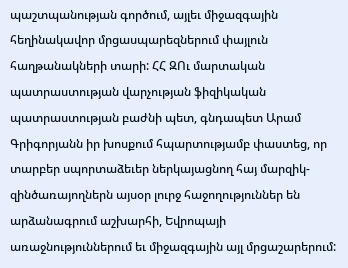պաշտպանության գործում, այլեւ միջազգային հեղինակավոր մրցասպարեզներում փայլուն հաղթանակների տարի: ՀՀ ԶՈւ մարտական պատրաստության վարչության ֆիզիկական պատրաստության բաժնի պետ, գնդապետ Արամ Գրիգորյանն իր խոսքում հպարտությամբ փաստեց, որ տարբեր սպորտաձեւեր ներկայացնող հայ մարզիկ-զինծառայողներն այսօր լուրջ հաջողություններ են արձանագրում աշխարհի, Եվրոպայի առաջնություններում եւ միջազգային այլ մրցաշարերում: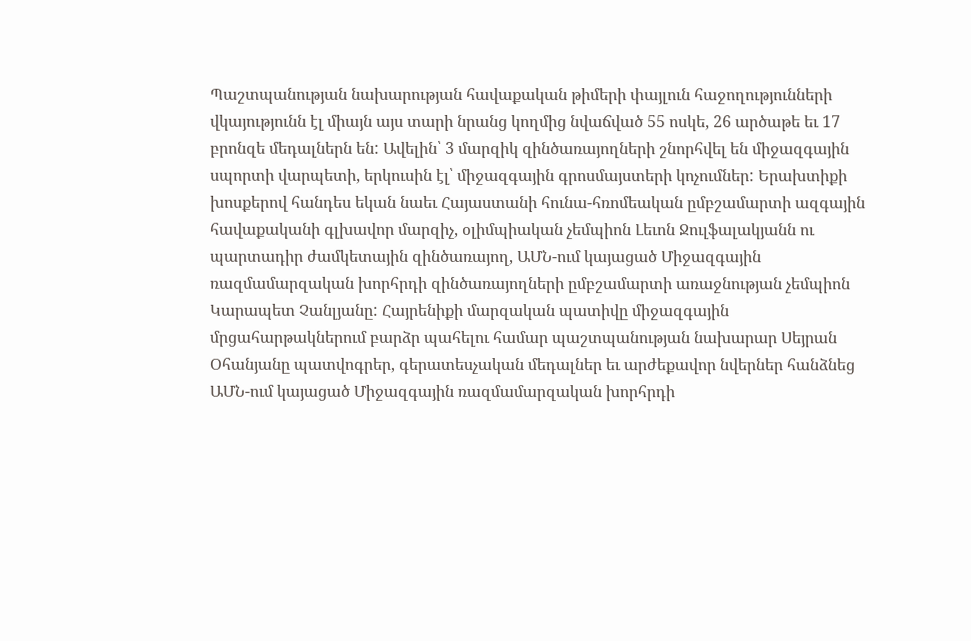Պաշտպանության նախարության հավաքական թիմերի փայլուն հաջողությունների վկայությունն էլ միայն այս տարի նրանց կողմից նվաճված 55 ոսկե, 26 արծաթե եւ 17 բրոնզե մեդալներն են: Ավելին՝ 3 մարզիկ զինծառայողների շնորհվել են միջազգային սպորտի վարպետի, երկուսին էլ՝ միջազգային գրոսմայստերի կոչումներ: Երախտիքի խոսքերով հանդես եկան նաեւ Հայաստանի հունա-հռոմեական ըմբշամարտի ազգային հավաքականի գլխավոր մարզիչ, օլիմպիական չեմպիոն Լեւոն Ջուլֆալակյանն ու պարտադիր ժամկետային զինծառայող, ԱՄՆ-ում կայացած Միջազգային ռազմամարզական խորհրդի զինծառայողների ըմբշամարտի առաջնության չեմպիոն Կարապետ Չանլյանը: Հայրենիքի մարզական պատիվը միջազգային մրցահարթակներում բարձր պահելու համար պաշտպանության նախարար Սեյրան Օհանյանը պատվոգրեր, գերատեսչական մեդալներ եւ արժեքավոր նվերներ հանձնեց ԱՄՆ-ում կայացած Միջազգային ռազմամարզական խորհրդի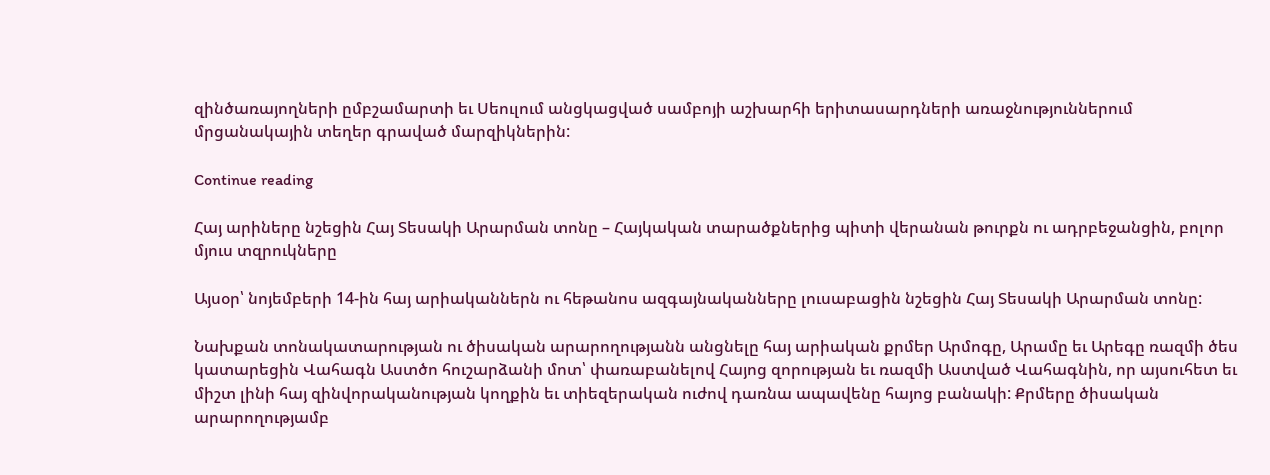զինծառայողների ըմբշամարտի եւ Սեուլում անցկացված սամբոյի աշխարհի երիտասարդների առաջնություններում մրցանակային տեղեր գրաված մարզիկներին:

Continue reading

Հայ արիները նշեցին Հայ Տեսակի Արարման տոնը – Հայկական տարածքներից պիտի վերանան թուրքն ու ադրբեջանցին, բոլոր մյուս տզրուկները

Այսօր՝ նոյեմբերի 14-ին հայ արիականներն ու հեթանոս ազգայնականները լուսաբացին նշեցին Հայ Տեսակի Արարման տոնը:

Նախքան տոնակատարության ու ծիսական արարողությանն անցնելը հայ արիական քրմեր Արմոգը, Արամը եւ Արեգը ռազմի ծես կատարեցին Վահագն Աստծո հուշարձանի մոտ՝ փառաբանելով Հայոց զորության եւ ռազմի Աստված Վահագնին, որ այսուհետ եւ միշտ լինի հայ զինվորականության կողքին եւ տիեզերական ուժով դառնա ապավենը հայոց բանակի: Քրմերը ծիսական արարողությամբ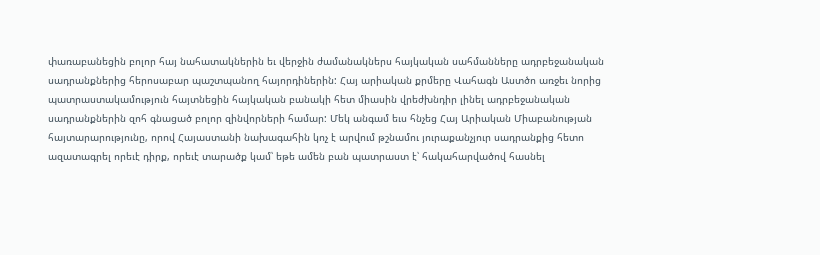փառաբանեցին բոլոր հայ նահատակներին եւ վերջին ժամանակներս հայկական սահմանները ադրբեջանական սադրանքներից հերոսաբար պաշտպանող հայորդիներին: Հայ արիական քրմերը Վահագն Աստծո առջեւ նորից պատրաստակամություն հայտնեցին հայկական բանակի հետ միասին վրեժխնդիր լինել ադրբեջանական սադրանքներին զոհ գնացած բոլոր զինվորների համար: Մեկ անգամ եւս հնչեց Հայ Արիական Միաբանության հայտարարությունը, որով Հայաստանի նախագահին կոչ է արվում թշնամու յուրաքանչյուր սադրանքից հետո ազատագրել որեւէ դիրք, որեւէ տարածք կամ՝ եթե ամեն բան պատրաստ է՝ հակահարվածով հասնել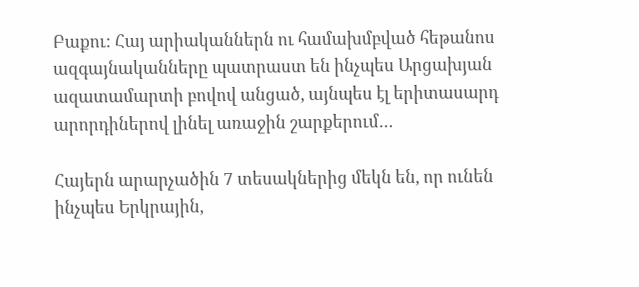Բաքու: Հայ արիականներն ու համախմբված հեթանոս ազգայնականները պատրաստ են ինչպես Արցախյան ազատամարտի բովով անցած, այնպես էլ երիտասարդ արորդիներով լինել առաջին շարքերում…

Հայերն արարչածին 7 տեսակներից մեկն են, որ ունեն ինչպես Երկրային,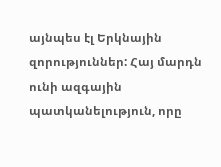այնպես էլ Երկնային զորություններ: Հայ մարդն ունի ազգային պատկանելություն, որը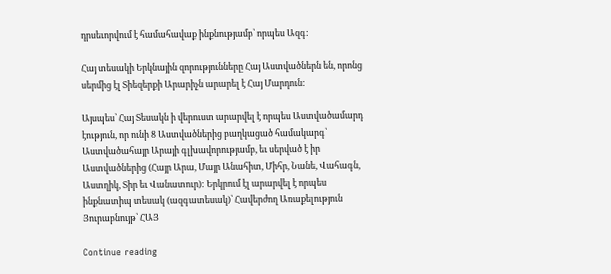դրսեւորվում է համահավաք ինքնությամբ՝ որպես Ազգ:

Հայ տեսակի Երկնային զորությունները Հայ Աստվածներն են, որոնց սերմից էլ Տիեզերքի Արարիչն արարել է Հայ Մարդուն:

Այսպես՝ Հայ Տեսակն ի վերուստ արարվել է որպես Աստվածամարդ  էություն, որ ունի 8 Աստվածներից բաղկացած համակարգ՝ Աստվածահայր Արայի գլխավորությամբ, եւ սերված է իր Աստվածներից (Հայր Արա, Մայր Անահիտ, Միհր, Նանե, Վահագն, Աստղիկ, Տիր եւ Վանատուր): Երկրում էլ արարվել է որպես ինքնատիպ տեսակ (ազգատեսակ)՝ Հավերժող Առաքելություն Յուրաբնույթ՝ ՀԱՅ

Continue reading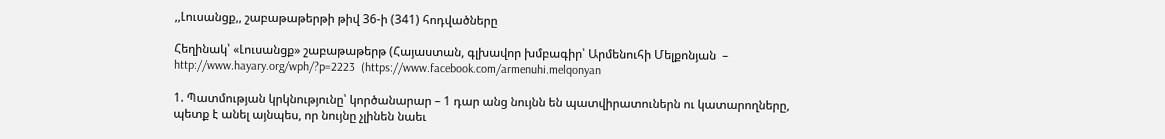,,Լուսանցք,, շաբաթաթերթի թիվ 36-ի (341) հոդվածները

Հեղինակ՝ «Լուսանցք» շաբաթաթերթ (Հայաստան, գլխավոր խմբագիր՝ Արմենուհի Մելքոնյան  – http://www.hayary.org/wph/?p=2223  (https://www.facebook.com/armenuhi.melqonyan

1. Պատմության կրկնությունը՝ կործանարար – 1 դար անց նույնն են պատվիրատուներն ու կատարողները, պետք է անել այնպես, որ նույնը չլինեն նաեւ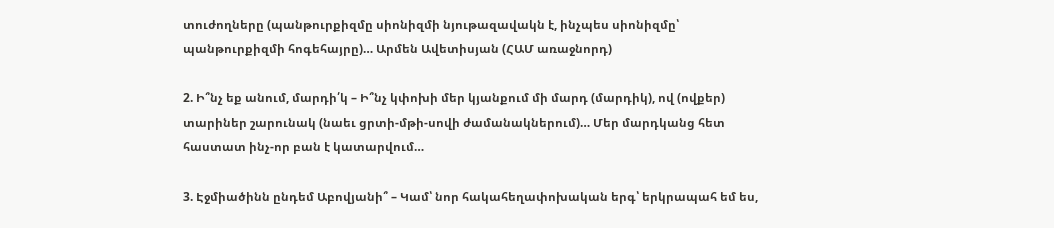տուժողները (պանթուրքիզմը սիոնիզմի նյութազավակն է, ինչպես սիոնիզմը՝ պանթուրքիզմի հոգեհայրը)… Արմեն Ավետիսյան (ՀԱՄ առաջնորդ)

2. Ի՞նչ եք անում, մարդի՛կ – Ի՞նչ կփոխի մեր կյանքում մի մարդ (մարդիկ), ով (ովքեր) տարիներ շարունակ (նաեւ ցրտի-մթի-սովի ժամանակներում)… Մեր մարդկանց հետ հաստատ ինչ-որ բան է կատարվում…

3. Էջմիածինն ընդեմ Աբովյանի՞ – Կամ՝ նոր հակահեղափոխական երգ՝ երկրապահ եմ ես,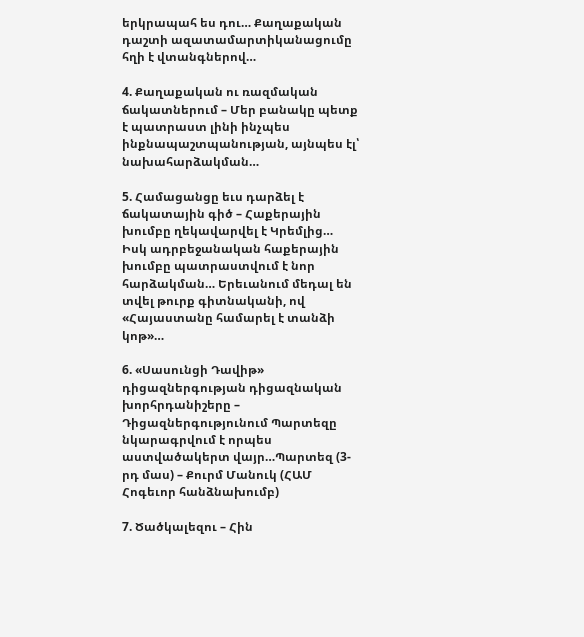երկրապահ ես դու… Քաղաքական դաշտի ազատամարտիկանացումը հղի է վտանգներով…

4. Քաղաքական ու ռազմական ճակատներում – Մեր բանակը պետք է պատրաստ լինի ինչպես ինքնապաշտպանության, այնպես էլ՝ նախահարձակման…

5. Համացանցը եւս դարձել է ճակատային գիծ – Հաքերային խումբը ղեկավարվել է Կրեմլից… Իսկ ադրբեջանական հաքերային խումբը պատրաստվում է նոր հարձակման… Երեւանում մեդալ են տվել թուրք գիտնականի, ով «Հայաստանը համարել է տանձի կոթ»…

6. «Սասունցի Դավիթ» դիցազներգության դիցազնական խորհրդանիշերը – Դիցազներգությունում Պարտեզը նկարագրվում է որպես աստվածակերտ վայր…Պարտեզ (3-րդ մաս) – Քուրմ Մանուկ (ՀԱՄ Հոգեւոր հանձնախումբ)

7. Ծածկալեզու – Հին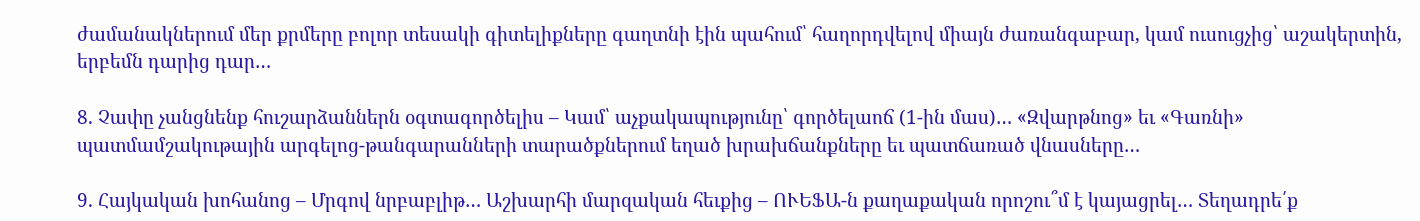ժամանակներում մեր քրմերը բոլոր տեսակի գիտելիքները գաղտնի էին պահում՝ հաղորդվելով միայն ժառանգաբար, կամ ուսուցչից՝ աշակերտին, երբեմն դարից դար…

8. Չափը չանցնենք հուշարձաններն օգտագործելիս – Կամ՝ աչքակապությունը՝ գործելաոճ (1-ին մաս)… «Զվարթնոց» եւ «Գառնի» պատմամշակութային արգելոց-թանգարանների տարածքներում եղած խրախճանքները եւ պատճառած վնասները…

9. Հայկական խոհանոց – Մրգով նրբաբլիթ… Աշխարհի մարզական հեւքից – ՈՒԵՖԱ-ն քաղաքական որոշու՞մ է կայացրել… Տեղադրե՛ք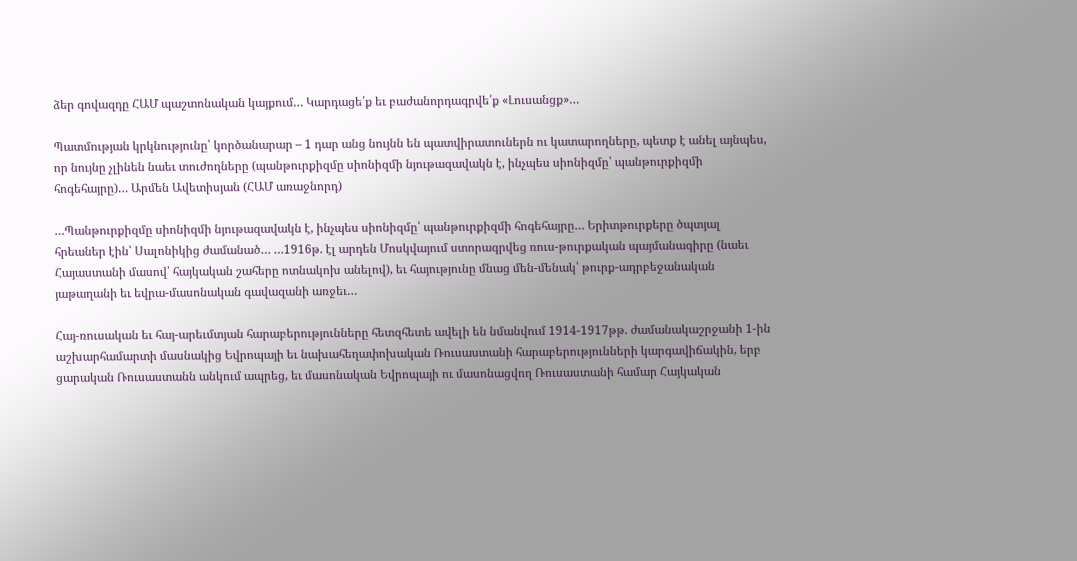ձեր գովազդը ՀԱՄ պաշտոնական կայքում… Կարդացե՛ք եւ բաժանորդագրվե՛ք «Լուսանցք»…

Պատմության կրկնությունը՝ կործանարար – 1 դար անց նույնն են պատվիրատուներն ու կատարողները, պետք է անել այնպես, որ նույնը չլինեն նաեւ տուժողները (պանթուրքիզմը սիոնիզմի նյութազավակն է, ինչպես սիոնիզմը՝ պանթուրքիզմի հոգեհայրը)… Արմեն Ավետիսյան (ՀԱՄ առաջնորդ)

…Պանթուրքիզմը սիոնիզմի նյութազավակն է, ինչպես սիոնիզմը՝ պանթուրքիզմի հոգեհայրը… Երիտթուրքերը ծպտյալ հրեաներ էին՝ Սալոնիկից ժամանած… …1916թ. էլ արդեն Մոսկվայում ստորագրվեց ռուս-թուրքական պայմանագիրը (նաեւ Հայաստանի մասով՝ հայկական շահերը ոտնակոխ անելով), եւ հայությունը մնաց մեն-մենակ՝ թուրք-ադրբեջանական յաթաղանի եւ եվրա-մասոնական գավազանի առջեւ…

Հայ-ռուսական եւ հայ-արեւմտյան հարաբերությունները հետզհետե ավելի են նմանվում 1914-1917թթ. ժամանակաշրջանի 1-ին աշխարհամարտի մասնակից Եվրոպայի եւ նախահեղափոխական Ռուսաստանի հարաբերությունների կարգավիճակին, երբ ցարական Ռուսաստանն անկում ապրեց, եւ մասոնական Եվրոպայի ու մասոնացվող Ռուսաստանի համար Հայկական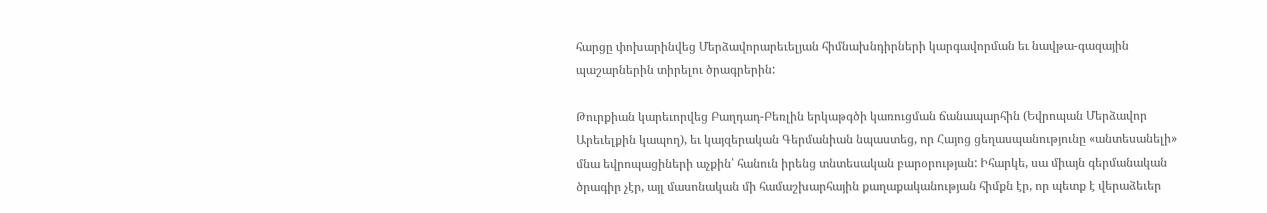հարցը փոխարինվեց Մերձավորարեւելյան հիմնախնդիրների կարգավորման եւ նավթա-գազային պաշարներին տիրելու ծրագրերին:

Թուրքիան կարեւորվեց Բաղդադ-Բեռլին երկաթգծի կառուցման ճանապարհին (Եվրոպան Մերձավոր Արեւելքին կապող), եւ կայզերական Գերմանիան նպաստեց, որ Հայոց ցեղասպանությունը «անտեսանելի» մնա եվրոպացիների աչքին՝ հանուն իրենց տնտեսական բարօրության: Իհարկե, սա միայն գերմանական ծրագիր չէր, այլ մասոնական մի համաշխարհային քաղաքականության հիմքն էր, որ պետք է վերաձեւեր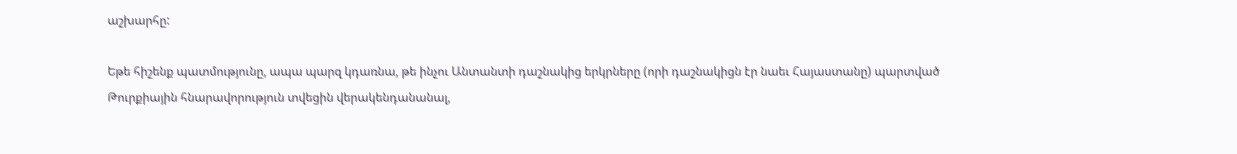աշխարհը:

Եթե հիշենք պատմությունը, ապա պարզ կդառնա, թե ինչու Անտանտի դաշնակից երկրները (որի դաշնակիցն էր նաեւ Հայաստանը) պարտված Թուրքիային հնարավորություն տվեցին վերակենդանանալ,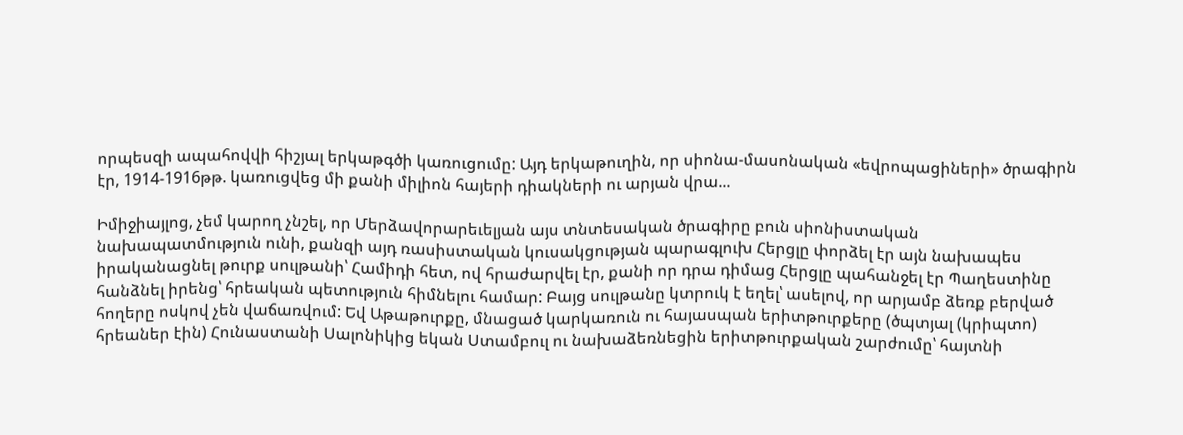որպեսզի ապահովվի հիշյալ երկաթգծի կառուցումը: Այդ երկաթուղին, որ սիոնա-մասոնական «եվրոպացիների» ծրագիրն էր, 1914-1916թթ. կառուցվեց մի քանի միլիոն հայերի դիակների ու արյան վրա...

Իմիջիայլոց, չեմ կարող չնշել, որ Մերձավորարեւելյան այս տնտեսական ծրագիրը բուն սիոնիստական նախապատմություն ունի, քանզի այդ ռասիստական կուսակցության պարագլուխ Հերցլը փորձել էր այն նախապես իրականացնել թուրք սուլթանի՝ Համիդի հետ, ով հրաժարվել էր, քանի որ դրա դիմաց Հերցլը պահանջել էր Պաղեստինը հանձնել իրենց՝ հրեական պետություն հիմնելու համար: Բայց սուլթանը կտրուկ է եղել՝ ասելով, որ արյամբ ձեռք բերված հողերը ոսկով չեն վաճառվում: Եվ Աթաթուրքը, մնացած կարկառուն ու հայասպան երիտթուրքերը (ծպտյալ (կրիպտո) հրեաներ էին) Հունաստանի Սալոնիկից եկան Ստամբուլ ու նախաձեռնեցին երիտթուրքական շարժումը՝ հայտնի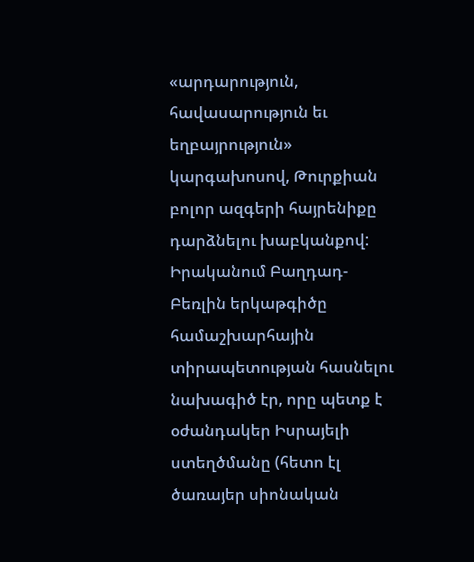«արդարություն, հավասարություն եւ եղբայրություն» կարգախոսով, Թուրքիան բոլոր ազգերի հայրենիքը դարձնելու խաբկանքով: Իրականում Բաղդադ-Բեռլին երկաթգիծը համաշխարհային տիրապետության հասնելու նախագիծ էր, որը պետք է օժանդակեր Իսրայելի ստեղծմանը (հետո էլ ծառայեր սիոնական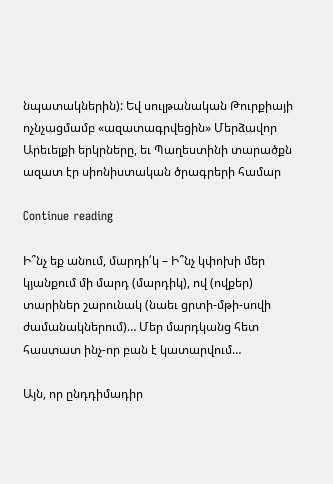նպատակներին): Եվ սուլթանական Թուրքիայի ոչնչացմամբ «ազատագրվեցին» Մերձավոր Արեւելքի երկրները, եւ Պաղեստինի տարածքն ազատ էր սիոնիստական ծրագրերի համար

Continue reading

Ի՞նչ եք անում, մարդի՛կ – Ի՞նչ կփոխի մեր կյանքում մի մարդ (մարդիկ), ով (ովքեր) տարիներ շարունակ (նաեւ ցրտի-մթի-սովի ժամանակներում)… Մեր մարդկանց հետ հաստատ ինչ-որ բան է կատարվում…

Այն, որ ընդդիմադիր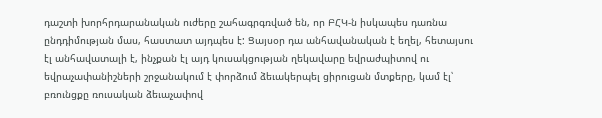դաշտի խորհրդարանական ուժերը շահագրգռված են, որ ԲՀԿ-ն իսկապես դառնա ընդդիմության մաս, հաստատ այդպես է: Ցայսօր դա անհավանական է եղել, հետայսու էլ անհավատալի է, ինչքան էլ այդ կուսակցության ղեկավարը եվրաժպիտով ու եվրաչափանիշների շրջանակում է փորձում ձեւակերպել ցիրուցան մտքերը, կամ էլ՝ բռունցքը ռուսական ձեւաչափով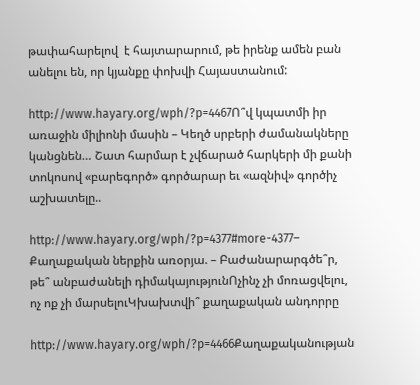թափահարելով  է հայտարարում, թե իրենք ամեն բան անելու են, որ կյանքը փոխվի Հայաստանում:

http://www.hayary.org/wph/?p=4467Ո՞վ կպատմի իր առաջին միլիոնի մասին – Կեղծ սրբերի ժամանակները կանցնեն… Շատ հարմար է չվճարած հարկերի մի քանի տոկոսով «բարեգործ» գործարար եւ «ազնիվ» գործիչ աշխատելը..

http://www.hayary.org/wph/?p=4377#more-4377– Քաղաքական ներքին առօրյա. – Բաժանարարգծե՞ր, թե՞ անբաժանելի դիմակայությունՈչինչ չի մոռացվելու, ոչ ոք չի մարսելուԿխախտվի՞ քաղաքական անդորրը

http://www.hayary.org/wph/?p=4466Քաղաքականության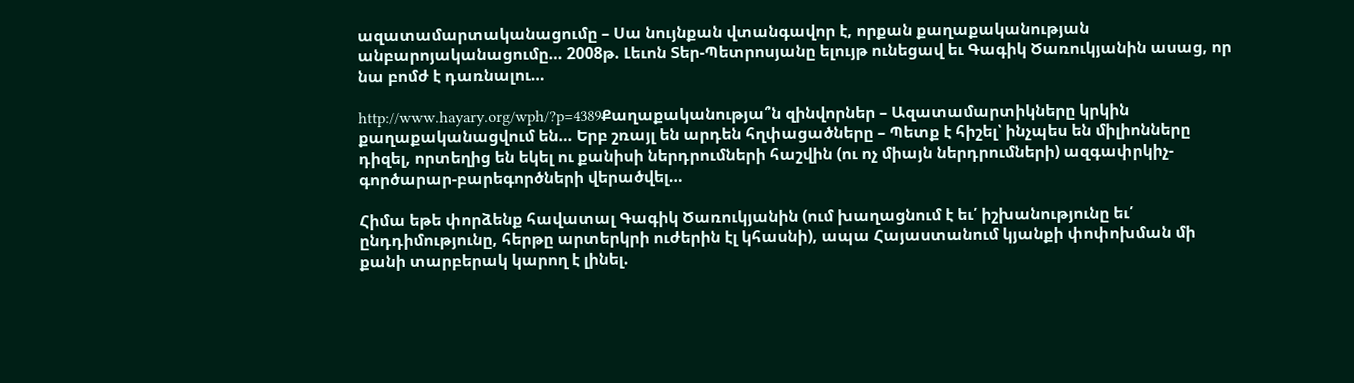ազատամարտականացումը – Սա նույնքան վտանգավոր է, որքան քաղաքականության անբարոյականացումը… 2008թ. Լեւոն Տեր-Պետրոսյանը ելույթ ունեցավ եւ Գագիկ Ծառուկյանին ասաց, որ նա բոմժ է դառնալու…

http://www.hayary.org/wph/?p=4389Քաղաքականությա՞ն զինվորներ – Ազատամարտիկները կրկին քաղաքականացվում են… Երբ շռայլ են արդեն հղփացածները – Պետք է հիշել՝ ինչպես են միլիոնները դիզել, որտեղից են եկել ու քանիսի ներդրումների հաշվին (ու ոչ միայն ներդրումների) ազգափրկիչ-գործարար-բարեգործների վերածվել…

Հիմա եթե փորձենք հավատալ Գագիկ Ծառուկյանին (ում խաղացնում է եւ՛ իշխանությունը եւ՛ ընդդիմությունը, հերթը արտերկրի ուժերին էլ կհասնի), ապա Հայաստանում կյանքի փոփոխման մի քանի տարբերակ կարող է լինել.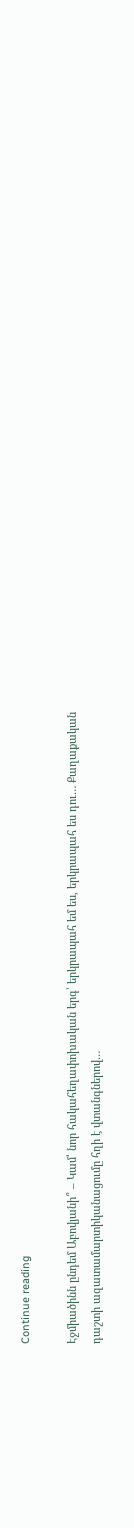Continue reading

Էջմիածինն ընդեմ Աբովյանի՞ – Կամ՝ նոր հակահեղափոխական երգ՝ երկրապահ եմ ես, երկրապահ ես դու… Քաղաքական դաշտի ազատամարտիկանացումը հղի է վտանգներով…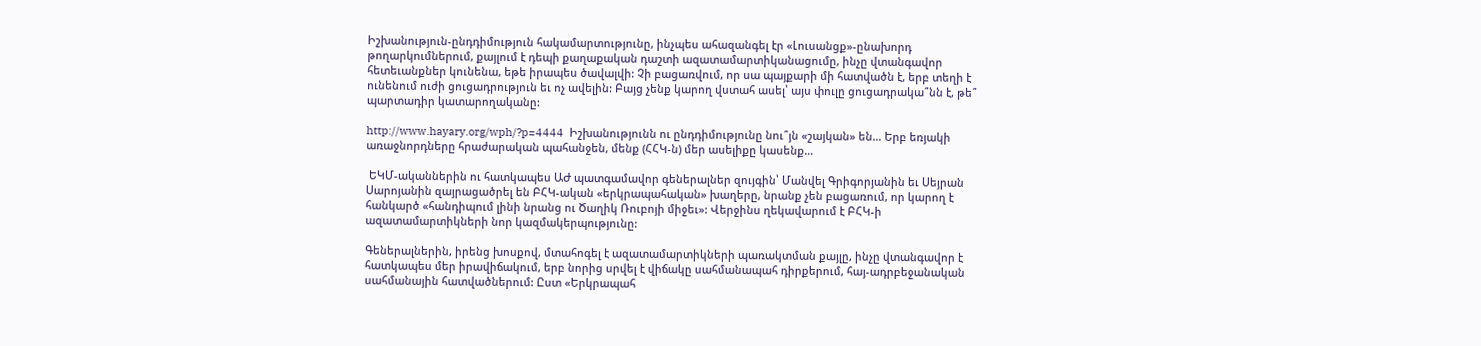Իշխանություն-ընդդիմություն հակամարտությունը, ինչպես ահազանգել էր «Լուսանցք»-ընախորդ թողարկումներում, քայլում է դեպի քաղաքական դաշտի ազատամարտիկանացումը, ինչը վտանգավոր հետեւանքներ կունենա, եթե իրապես ծավալվի: Չի բացառվում, որ սա պայքարի մի հատվածն է, երբ տեղի է ունենում ուժի ցուցադրություն եւ ոչ ավելին: Բայց չենք կարող վստահ ասել՝ այս փուլը ցուցադրակա՞նն է, թե՞ պարտադիր կատարողականը:

http://www.hayary.org/wph/?p=4444  Իշխանությունն ու ընդդիմությունը նու՞յն «շայկան» են… Երբ եռյակի առաջնորդները հրաժարական պահանջեն, մենք (ՀՀԿ-ն) մեր ասելիքը կասենք…

 ԵԿՄ-ականներին ու հատկապես ԱԺ պատգամավոր գեներալներ զույգին՝ Մանվել Գրիգորյանին եւ Սեյրան Սարոյանին զայրացածրել են ԲՀԿ-ական «երկրապահական» խաղերը, նրանք չեն բացառում, որ կարող է հանկարծ «հանդիպում լինի նրանց ու Ծաղիկ Ռուբոյի միջեւ»: Վերջինս ղեկավարում է ԲՀԿ-ի ազատամարտիկների նոր կազմակերպությունը:

Գեներալներին, իրենց խոսքով, մտահոգել է ազատամարտիկների պառակտման քայլը, ինչը վտանգավոր է հատկապես մեր իրավիճակում, երբ նորից սրվել է վիճակը սահմանապահ դիրքերում, հայ-ադրբեջանական սահմանային հատվածներում: Ըստ «Երկրապահ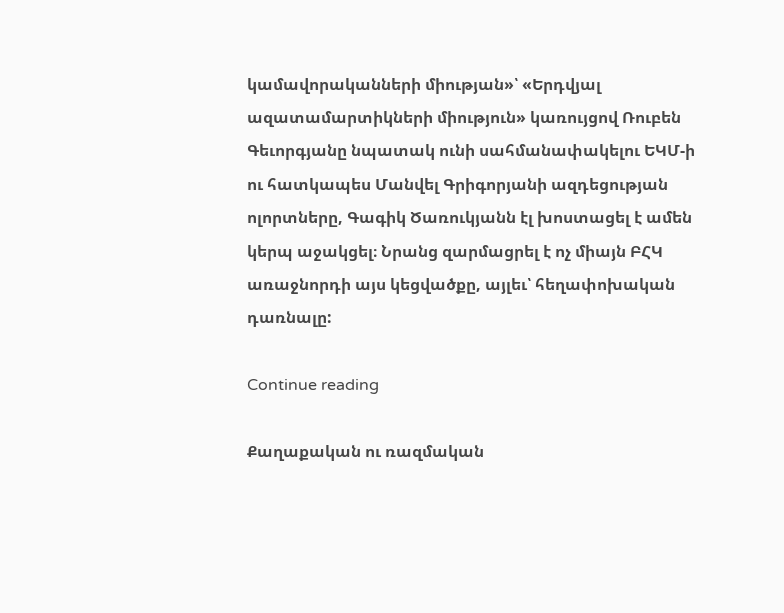կամավորականների միության»՝ «Երդվյալ ազատամարտիկների միություն» կառույցով Ռուբեն Գեւորգյանը նպատակ ունի սահմանափակելու ԵԿՄ-ի ու հատկապես Մանվել Գրիգորյանի ազդեցության ոլորտները, Գագիկ Ծառուկյանն էլ խոստացել է ամեն կերպ աջակցել։ Նրանց զարմացրել է ոչ միայն ԲՀԿ առաջնորդի այս կեցվածքը, այլեւ՝ հեղափոխական դառնալը:

Continue reading

Քաղաքական ու ռազմական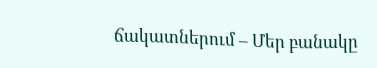ճակատներում – Մեր բանակը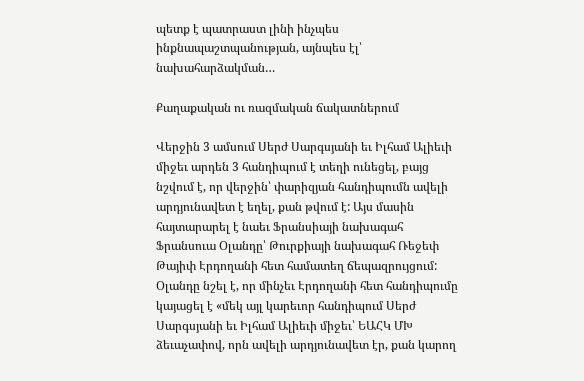պետք է պատրաստ լինի ինչպես ինքնապաշտպանության, այնպես էլ՝ նախահարձակման…

Քաղաքական ու ռազմական ճակատներում

Վերջին 3 ամսում Սերժ Սարգսյանի եւ Իլհամ Ալիեւի միջեւ արդեն 3 հանդիպում է տեղի ունեցել, բայց նշվում է, որ վերջին՝ փարիզյան հանդիպումն ավելի արդյունավետ է եղել, քան թվում է: Այս մասին հայտարարել է նաեւ Ֆրանսիայի նախագահ Ֆրանսուա Օլանդը՝ Թուրքիայի նախագահ Ռեջեփ Թայիփ Էրդողանի հետ համատեղ ճեպազրույցում: Օլանդը նշել է, որ մինչեւ Էրդողանի հետ հանդիպումը կայացել է «մեկ այլ կարեւոր հանդիպում Սերժ Սարգսյանի եւ Իլհամ Ալիեւի միջեւ՝ ԵԱՀԿ ՄԽ ձեւաչափով, որն ավելի արդյունավետ էր, քան կարող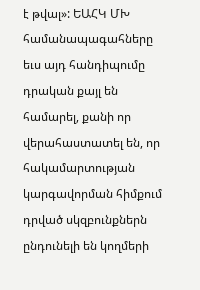է թվալ»: ԵԱՀԿ ՄԽ համանապագահները եւս այդ հանդիպումը դրական քայլ են համարել, քանի որ վերահաստատել են, որ հակամարտության կարգավորման հիմքում դրված սկզբունքներն ընդունելի են կողմերի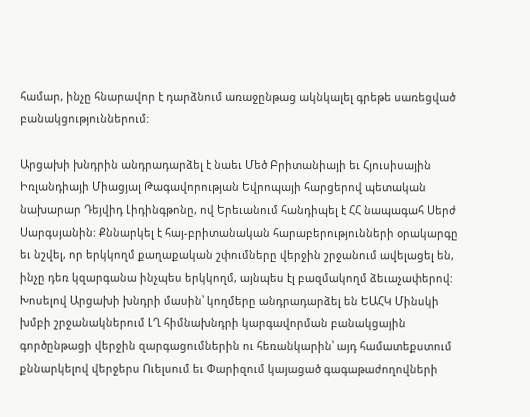համար, ինչը հնարավոր է դարձնում առաջընթաց ակնկալել գրեթե սառեցված բանակցություններում:

Արցախի խնդրին անդրադարձել է նաեւ Մեծ Բրիտանիայի եւ Հյուսիսային Իռլանդիայի Միացյալ Թագավորության Եվրոպայի հարցերով պետական նախարար Դեյվիդ Լիդինգթոնը, ով Երեւանում հանդիպել է ՀՀ նապագահ Սերժ Սարգսյանին: Քննարկել է հայ-բրիտանական հարաբերությունների օրակարգը եւ նշվել, որ երկկողմ քաղաքական շփումները վերջին շրջանում ավելացել են, ինչը դեռ կզարգանա ինչպես երկկողմ, այնպես էլ բազմակողմ ձեւաչափերով: Խոսելով Արցախի խնդրի մասին՝ կողմերը անդրադարձել են ԵԱՀԿ Մինսկի խմբի շրջանակներում ԼՂ հիմնախնդրի կարգավորման բանակցային գործընթացի վերջին զարգացումներին ու հեռանկարին՝ այդ համատեքստում քննարկելով վերջերս Ուելսում եւ Փարիզում կայացած գագաթաժողովների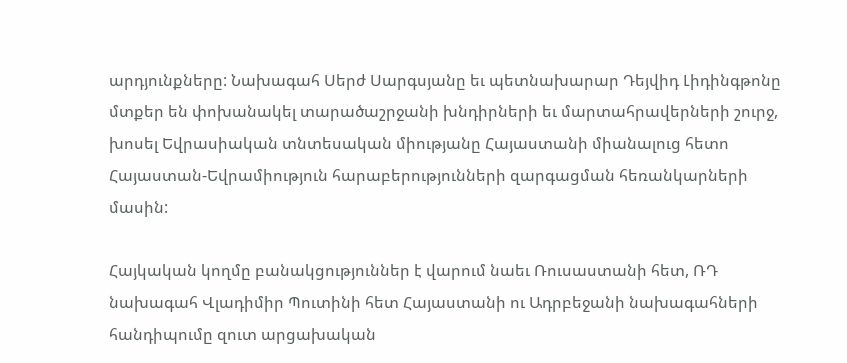արդյունքները: Նախագահ Սերժ Սարգսյանը եւ պետնախարար Դեյվիդ Լիդինգթոնը մտքեր են փոխանակել տարածաշրջանի խնդիրների եւ մարտահրավերների շուրջ, խոսել Եվրասիական տնտեսական միությանը Հայաստանի միանալուց հետո Հայաստան-Եվրամիություն հարաբերությունների զարգացման հեռանկարների մասին:

Հայկական կողմը բանակցություններ է վարում նաեւ Ռուսաստանի հետ, ՌԴ նախագահ Վլադիմիր Պուտինի հետ Հայաստանի ու Ադրբեջանի նախագահների հանդիպումը զուտ արցախական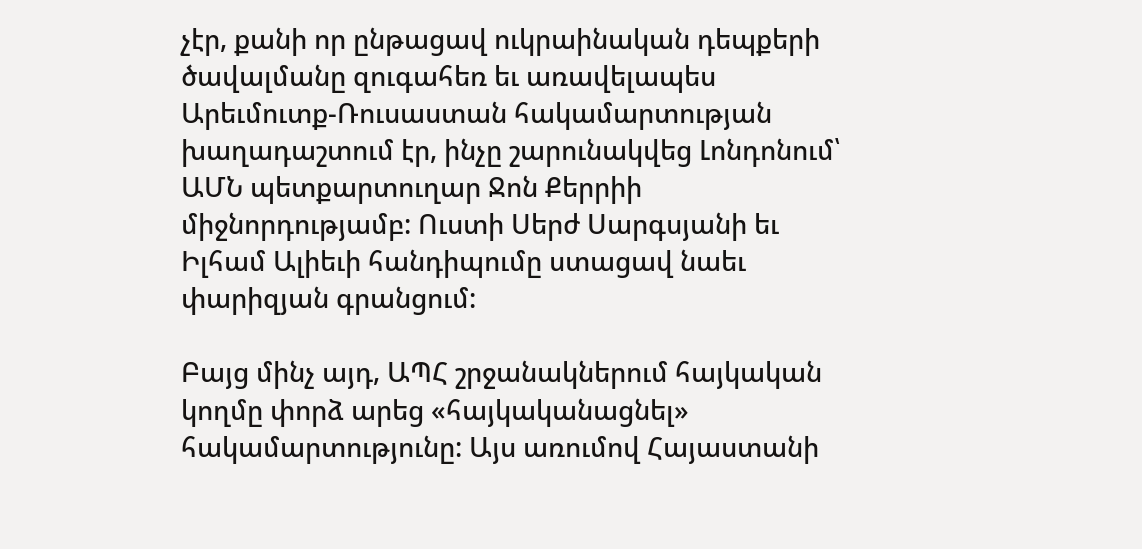չէր, քանի որ ընթացավ ուկրաինական դեպքերի ծավալմանը զուգահեռ եւ առավելապես Արեւմուտք-Ռուսաստան հակամարտության խաղադաշտում էր, ինչը շարունակվեց Լոնդոնում՝ ԱՄՆ պետքարտուղար Ջոն Քերրիի միջնորդությամբ: Ուստի Սերժ Սարգսյանի եւ Իլհամ Ալիեւի հանդիպումը ստացավ նաեւ փարիզյան գրանցում:

Բայց մինչ այդ, ԱՊՀ շրջանակներում հայկական կողմը փորձ արեց «հայկականացնել» հակամարտությունը: Այս առումով Հայաստանի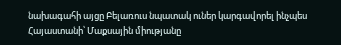նախագահի այցը Բելառուս նպատակ ուներ կարգավորել ինչպես Հայաստանի՝ Մաքսային միությանը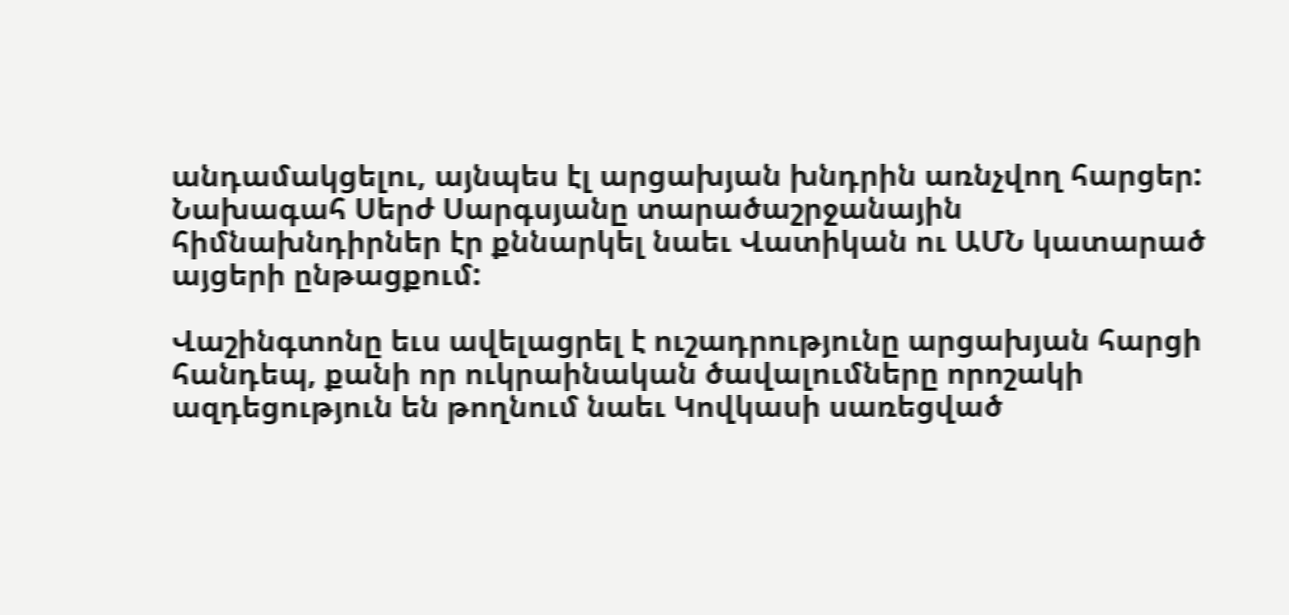անդամակցելու, այնպես էլ արցախյան խնդրին առնչվող հարցեր: Նախագահ Սերժ Սարգսյանը տարածաշրջանային հիմնախնդիրներ էր քննարկել նաեւ Վատիկան ու ԱՄՆ կատարած այցերի ընթացքում:

Վաշինգտոնը եւս ավելացրել է ուշադրությունը արցախյան հարցի հանդեպ, քանի որ ուկրաինական ծավալումները որոշակի ազդեցություն են թողնում նաեւ Կովկասի սառեցված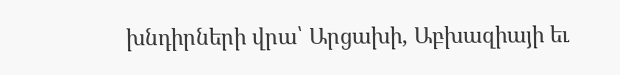խնդիրների վրա՝ Արցախի, Աբխազիայի եւ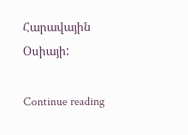Հարավային Օսիայի:

Continue reading